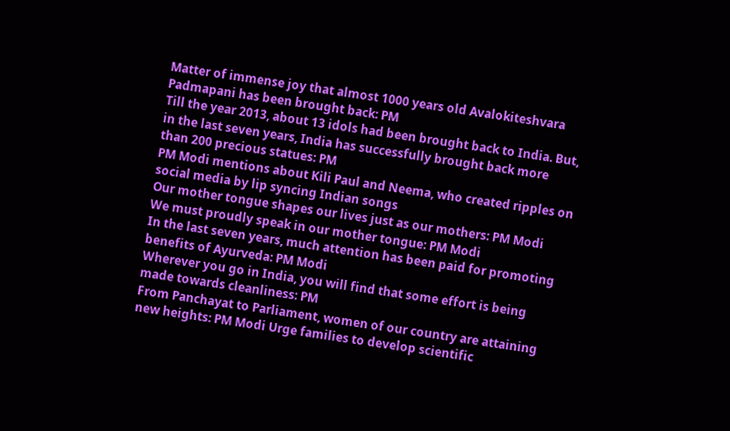Matter of immense joy that almost 1000 years old Avalokiteshvara Padmapani has been brought back: PM
Till the year 2013, about 13 idols had been brought back to India. But, in the last seven years, India has successfully brought back more than 200 precious statues: PM
PM Modi mentions about Kili Paul and Neema, who created ripples on social media by lip syncing Indian songs
Our mother tongue shapes our lives just as our mothers: PM Modi
We must proudly speak in our mother tongue: PM Modi
In the last seven years, much attention has been paid for promoting benefits of Ayurveda: PM Modi
Wherever you go in India, you will find that some effort is being made towards cleanliness: PM
From Panchayat to Parliament, women of our country are attaining new heights: PM Modi Urge families to develop scientific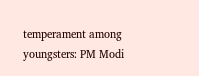temperament among youngsters: PM Modi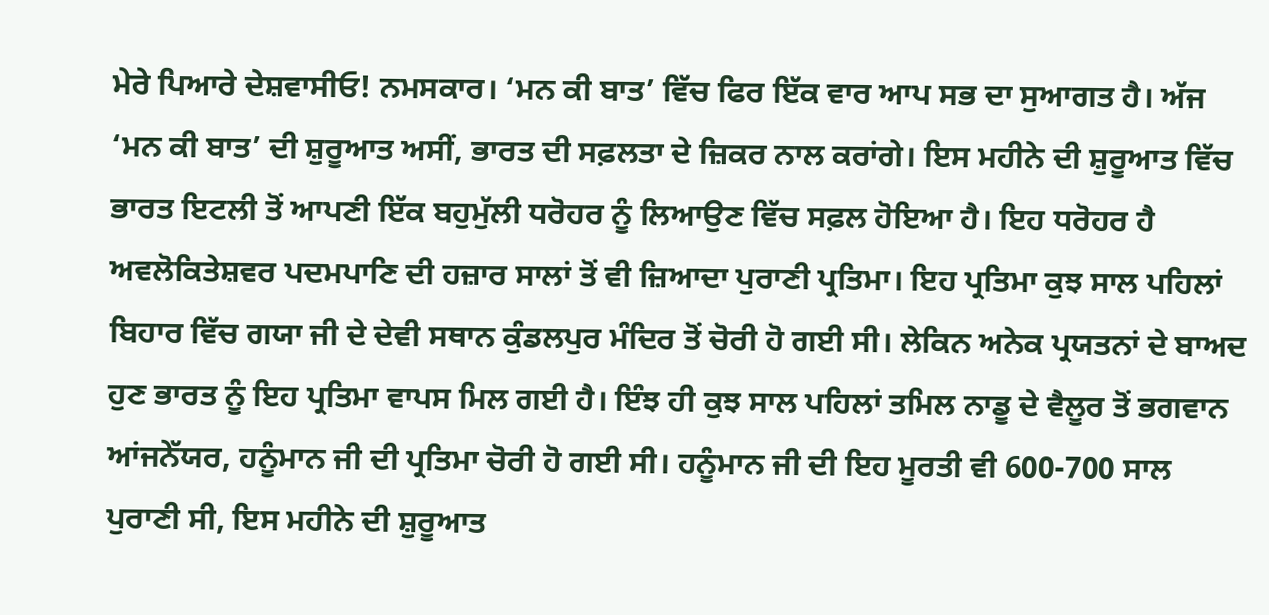ਮੇਰੇ ਪਿਆਰੇ ਦੇਸ਼ਵਾਸੀਓ! ਨਮਸਕਾਰ। ‘ਮਨ ਕੀ ਬਾਤ’ ਵਿੱਚ ਫਿਰ ਇੱਕ ਵਾਰ ਆਪ ਸਭ ਦਾ ਸੁਆਗਤ ਹੈ। ਅੱਜ ‘ਮਨ ਕੀ ਬਾਤ’ ਦੀ ਸ਼ੁਰੂਆਤ ਅਸੀਂ, ਭਾਰਤ ਦੀ ਸਫ਼ਲਤਾ ਦੇ ਜ਼ਿਕਰ ਨਾਲ ਕਰਾਂਗੇ। ਇਸ ਮਹੀਨੇ ਦੀ ਸ਼ੁਰੂਆਤ ਵਿੱਚ ਭਾਰਤ ਇਟਲੀ ਤੋਂ ਆਪਣੀ ਇੱਕ ਬਹੁਮੁੱਲੀ ਧਰੋਹਰ ਨੂੰ ਲਿਆਉਣ ਵਿੱਚ ਸਫ਼ਲ ਹੋਇਆ ਹੈ। ਇਹ ਧਰੋਹਰ ਹੈ ਅਵਲੋਕਿਤੇਸ਼ਵਰ ਪਦਮਪਾਣਿ ਦੀ ਹਜ਼ਾਰ ਸਾਲਾਂ ਤੋਂ ਵੀ ਜ਼ਿਆਦਾ ਪੁਰਾਣੀ ਪ੍ਰਤਿਮਾ। ਇਹ ਪ੍ਰਤਿਮਾ ਕੁਝ ਸਾਲ ਪਹਿਲਾਂ ਬਿਹਾਰ ਵਿੱਚ ਗਯਾ ਜੀ ਦੇ ਦੇਵੀ ਸਥਾਨ ਕੁੰਡਲਪੁਰ ਮੰਦਿਰ ਤੋਂ ਚੋਰੀ ਹੋ ਗਈ ਸੀ। ਲੇਕਿਨ ਅਨੇਕ ਪ੍ਰਯਤਨਾਂ ਦੇ ਬਾਅਦ ਹੁਣ ਭਾਰਤ ਨੂੰ ਇਹ ਪ੍ਰਤਿਮਾ ਵਾਪਸ ਮਿਲ ਗਈ ਹੈ। ਇੰਝ ਹੀ ਕੁਝ ਸਾਲ ਪਹਿਲਾਂ ਤਮਿਲ ਨਾਡੂ ਦੇ ਵੈਲੂਰ ਤੋਂ ਭਗਵਾਨ ਆਂਜਨੇੱਯਰ, ਹਨੂੰਮਾਨ ਜੀ ਦੀ ਪ੍ਰਤਿਮਾ ਚੋਰੀ ਹੋ ਗਈ ਸੀ। ਹਨੂੰਮਾਨ ਜੀ ਦੀ ਇਹ ਮੂਰਤੀ ਵੀ 600-700 ਸਾਲ ਪੁਰਾਣੀ ਸੀ, ਇਸ ਮਹੀਨੇ ਦੀ ਸ਼ੁਰੂਆਤ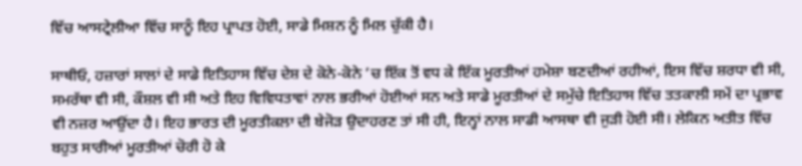ਵਿੱਚ ਆਸਟ੍ਰੇਲੀਆ ਵਿੱਚ ਸਾਨੂੰ ਇਹ ਪ੍ਰਾਪਤ ਹੋਈ, ਸਾਡੇ ਮਿਸ਼ਨ ਨੂੰ ਮਿਲ ਚੁੱਕੀ ਹੈ।

ਸਾਥੀਓ, ਹਜ਼ਾਰਾਂ ਸਾਲਾਂ ਦੇ ਸਾਡੇ ਇਤਿਹਾਸ ਵਿੱਚ ਦੇਸ਼ ਦੇ ਕੋਨੇ-ਕੋਨੇ ’ਚ ਇੱਕ ਤੋਂ ਵਧ ਕੇ ਇੱਕ ਮੂਰਤੀਆਂ ਹਮੇਸ਼ਾ ਬਣਦੀਆਂ ਰਹੀਆਂ, ਇਸ ਵਿੱਚ ਸ਼ਰਧਾ ਵੀ ਸੀ, ਸਮਰੱਥਾ ਵੀ ਸੀ, ਕੌਸ਼ਲ ਵੀ ਸੀ ਅਤੇ ਇਹ ਵਿਵਿਧਤਾਵਾਂ ਨਾਲ ਭਰੀਆਂ ਹੋਈਆਂ ਸਨ ਅਤੇ ਸਾਡੇ ਮੂਰਤੀਆਂ ਦੇ ਸਮੁੱਚੇ ਇਤਿਹਾਸ ਵਿੱਚ ਤਤਕਾਲੀ ਸਮੇਂ ਦਾ ਪ੍ਰਭਾਵ ਵੀ ਨਜ਼ਰ ਆਉਂਦਾ ਹੈ। ਇਹ ਭਾਰਤ ਦੀ ਮੂਰਤੀਕਲਾ ਦੀ ਬੇਜੋੜ ਉਦਾਹਰਣ ਤਾਂ ਸੀ ਹੀ, ਇਨ੍ਹਾਂ ਨਾਲ ਸਾਡੀ ਆਸਥਾ ਵੀ ਜੁੜੀ ਹੋਈ ਸੀ। ਲੇਕਿਨ ਅਤੀਤ ਵਿੱਚ ਬਹੁਤ ਸਾਰੀਆਂ ਮੂਰਤੀਆਂ ਚੋਰੀ ਹੋ ਕੇ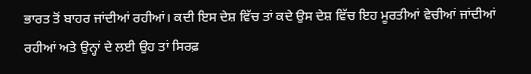ਭਾਰਤ ਤੋਂ ਬਾਹਰ ਜਾਂਦੀਆਂ ਰਹੀਆਂ। ਕਦੀ ਇਸ ਦੇਸ਼ ਵਿੱਚ ਤਾਂ ਕਦੇ ਉਸ ਦੇਸ਼ ਵਿੱਚ ਇਹ ਮੂਰਤੀਆਂ ਵੇਚੀਆਂ ਜਾਂਦੀਆਂ ਰਹੀਆਂ ਅਤੇ ਉਨ੍ਹਾਂ ਦੇ ਲਈ ਉਹ ਤਾਂ ਸਿਰਫ਼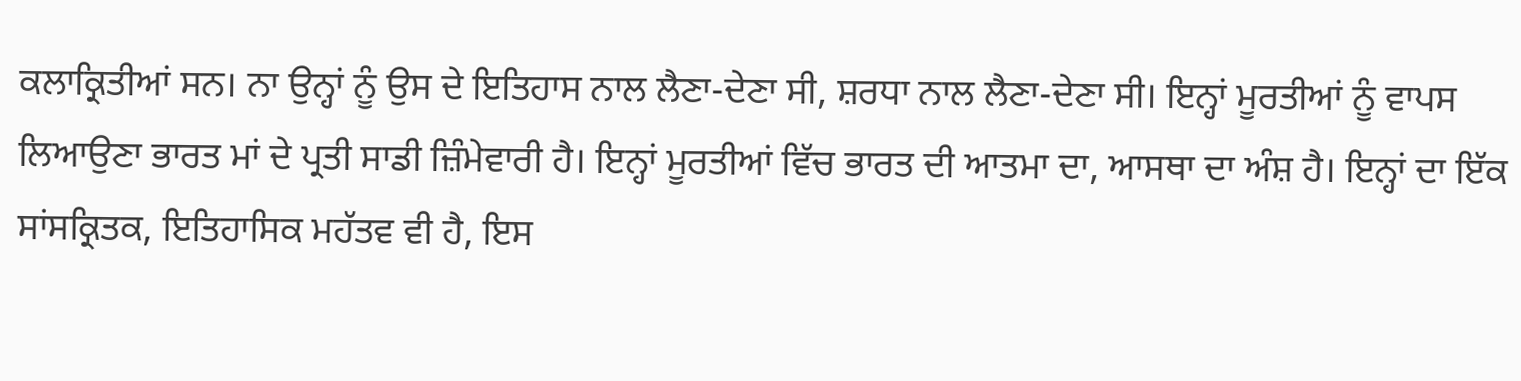ਕਲਾਕ੍ਰਿਤੀਆਂ ਸਨ। ਨਾ ਉਨ੍ਹਾਂ ਨੂੰ ਉਸ ਦੇ ਇਤਿਹਾਸ ਨਾਲ ਲੈਣਾ-ਦੇਣਾ ਸੀ, ਸ਼ਰਧਾ ਨਾਲ ਲੈਣਾ-ਦੇਣਾ ਸੀ। ਇਨ੍ਹਾਂ ਮੂਰਤੀਆਂ ਨੂੰ ਵਾਪਸ ਲਿਆਉਣਾ ਭਾਰਤ ਮਾਂ ਦੇ ਪ੍ਰਤੀ ਸਾਡੀ ਜ਼ਿੰਮੇਵਾਰੀ ਹੈ। ਇਨ੍ਹਾਂ ਮੂਰਤੀਆਂ ਵਿੱਚ ਭਾਰਤ ਦੀ ਆਤਮਾ ਦਾ, ਆਸਥਾ ਦਾ ਅੰਸ਼ ਹੈ। ਇਨ੍ਹਾਂ ਦਾ ਇੱਕ ਸਾਂਸਕ੍ਰਿਤਕ, ਇਤਿਹਾਸਿਕ ਮਹੱਤਵ ਵੀ ਹੈ, ਇਸ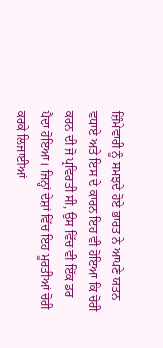ਜ਼ਿੰਮੇਵਾਰੀ ਨੂੰ ਸਮਝਦੇ ਹੋਏ ਭਾਰਤ ਨੇ ਆਪਣੇ ਯਤਨ ਵਧਾਏ ਅਤੇ ਇਸ ਦੇ ਕਾਰਨ ਇਹ ਵੀ ਹੋਇਆ ਕਿ ਚੋਰੀ ਕਰਨ ਦੀ ਜੋ ਪ੍ਰਵਿਰਤੀ ਸੀ, ਉਸ ਵਿੱਚ ਵੀ ਇੱਕ ਡਰ ਪੈਦਾ ਹੋਇਆ। ਜਿਨ੍ਹਾਂ ਦੇਸ਼ਾਂ ਵਿੱਚ ਇਹ ਮੂਰਤੀਆਂ ਚੋਰੀ ਕਰਕੇ ਲਿਜਾਈਆਂ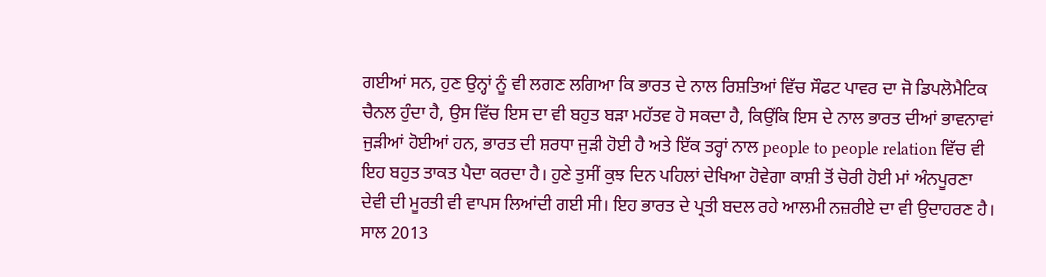ਗਈਆਂ ਸਨ, ਹੁਣ ਉਨ੍ਹਾਂ ਨੂੰ ਵੀ ਲਗਣ ਲਗਿਆ ਕਿ ਭਾਰਤ ਦੇ ਨਾਲ ਰਿਸ਼ਤਿਆਂ ਵਿੱਚ ਸੌਫਟ ਪਾਵਰ ਦਾ ਜੋ ਡਿਪਲੋਮੈਟਿਕ ਚੈਨਲ ਹੁੰਦਾ ਹੈ, ਉਸ ਵਿੱਚ ਇਸ ਦਾ ਵੀ ਬਹੁਤ ਬੜਾ ਮਹੱਤਵ ਹੋ ਸਕਦਾ ਹੈ, ਕਿਉਂਕਿ ਇਸ ਦੇ ਨਾਲ ਭਾਰਤ ਦੀਆਂ ਭਾਵਨਾਵਾਂ ਜੁੜੀਆਂ ਹੋਈਆਂ ਹਨ, ਭਾਰਤ ਦੀ ਸ਼ਰਧਾ ਜੁੜੀ ਹੋਈ ਹੈ ਅਤੇ ਇੱਕ ਤਰ੍ਹਾਂ ਨਾਲ people to people relation ਵਿੱਚ ਵੀ ਇਹ ਬਹੁਤ ਤਾਕਤ ਪੈਦਾ ਕਰਦਾ ਹੈ। ਹੁਣੇ ਤੁਸੀਂ ਕੁਝ ਦਿਨ ਪਹਿਲਾਂ ਦੇਖਿਆ ਹੋਵੇਗਾ ਕਾਸ਼ੀ ਤੋਂ ਚੋਰੀ ਹੋਈ ਮਾਂ ਅੰਨਪੂਰਣਾ ਦੇਵੀ ਦੀ ਮੂਰਤੀ ਵੀ ਵਾਪਸ ਲਿਆਂਦੀ ਗਈ ਸੀ। ਇਹ ਭਾਰਤ ਦੇ ਪ੍ਰਤੀ ਬਦਲ ਰਹੇ ਆਲਮੀ ਨਜ਼ਰੀਏ ਦਾ ਵੀ ਉਦਾਹਰਣ ਹੈ। ਸਾਲ 2013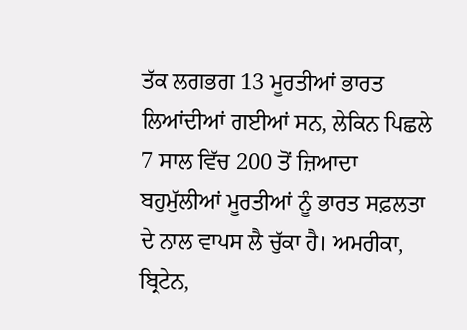ਤੱਕ ਲਗਭਗ 13 ਮੂਰਤੀਆਂ ਭਾਰਤ ਲਿਆਂਦੀਆਂ ਗਈਆਂ ਸਨ, ਲੇਕਿਨ ਪਿਛਲੇ 7 ਸਾਲ ਵਿੱਚ 200 ਤੋਂ ਜ਼ਿਆਦਾ ਬਹੁਮੁੱਲੀਆਂ ਮੂਰਤੀਆਂ ਨੂੰ ਭਾਰਤ ਸਫ਼ਲਤਾ ਦੇ ਨਾਲ ਵਾਪਸ ਲੈ ਚੁੱਕਾ ਹੈ। ਅਮਰੀਕਾ, ਬ੍ਰਿਟੇਨ,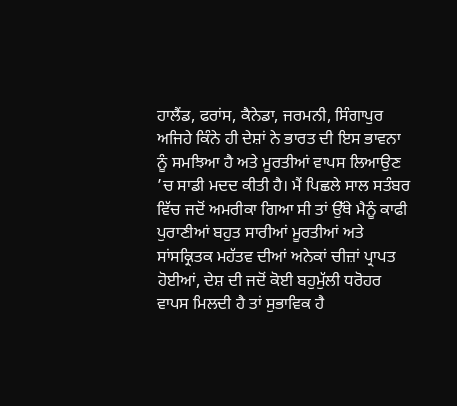ਹਾਲੈਂਡ, ਫਰਾਂਸ, ਕੈਨੇਡਾ, ਜਰਮਨੀ, ਸਿੰਗਾਪੁਰ ਅਜਿਹੇ ਕਿੰਨੇ ਹੀ ਦੇਸ਼ਾਂ ਨੇ ਭਾਰਤ ਦੀ ਇਸ ਭਾਵਨਾ ਨੂੰ ਸਮਝਿਆ ਹੈ ਅਤੇ ਮੂਰਤੀਆਂ ਵਾਪਸ ਲਿਆਉਣ ’ਚ ਸਾਡੀ ਮਦਦ ਕੀਤੀ ਹੈ। ਮੈਂ ਪਿਛਲੇ ਸਾਲ ਸਤੰਬਰ ਵਿੱਚ ਜਦੋਂ ਅਮਰੀਕਾ ਗਿਆ ਸੀ ਤਾਂ ਉੱਥੇ ਮੈਨੂੰ ਕਾਫੀ ਪੁਰਾਣੀਆਂ ਬਹੁਤ ਸਾਰੀਆਂ ਮੂਰਤੀਆਂ ਅਤੇ ਸਾਂਸਕ੍ਰਿਤਕ ਮਹੱਤਵ ਦੀਆਂ ਅਨੇਕਾਂ ਚੀਜ਼ਾਂ ਪ੍ਰਾਪਤ ਹੋਈਆਂ, ਦੇਸ਼ ਦੀ ਜਦੋਂ ਕੋਈ ਬਹੁਮੁੱਲੀ ਧਰੋਹਰ ਵਾਪਸ ਮਿਲਦੀ ਹੈ ਤਾਂ ਸੁਭਾਵਿਕ ਹੈ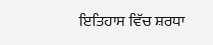ਇਤਿਹਾਸ ਵਿੱਚ ਸ਼ਰਧਾ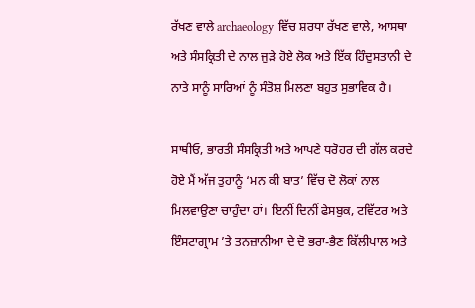ਰੱਖਣ ਵਾਲੇ archaeology ਵਿੱਚ ਸ਼ਰਧਾ ਰੱਖਣ ਵਾਲੇ, ਆਸਥਾ ਅਤੇ ਸੰਸਕ੍ਰਿਤੀ ਦੇ ਨਾਲ ਜੁੜੇ ਹੋਏ ਲੋਕ ਅਤੇ ਇੱਕ ਹਿੰਦੁਸਤਾਨੀ ਦੇ ਨਾਤੇ ਸਾਨੂੰ ਸਾਰਿਆਂ ਨੂੰ ਸੰਤੋਸ਼ ਮਿਲਣਾ ਬਹੁਤ ਸੁਭਾਵਿਕ ਹੈ।

ਸਾਥੀਓ, ਭਾਰਤੀ ਸੰਸਕ੍ਰਿਤੀ ਅਤੇ ਆਪਣੇ ਧਰੋਹਰ ਦੀ ਗੱਲ ਕਰਦੇ ਹੋਏ ਮੈਂ ਅੱਜ ਤੁਹਾਨੂੰ ‘ਮਨ ਕੀ ਬਾਤ’ ਵਿੱਚ ਦੋ ਲੋਕਾਂ ਨਾਲ ਮਿਲਵਾਉਣਾ ਚਾਹੁੰਦਾ ਹਾਂ। ਇਨੀਂ ਦਿਨੀਂ ਫੇਸਬੁਕ, ਟਵਿੱਟਰ ਅਤੇ ਇੰਸਟਾਗ੍ਰਾਮ ’ਤੇ ਤਨਜ਼ਾਨੀਆ ਦੇ ਦੋ ਭਰਾ-ਭੈਣ ਕਿੱਲੀਪਾਲ ਅਤੇ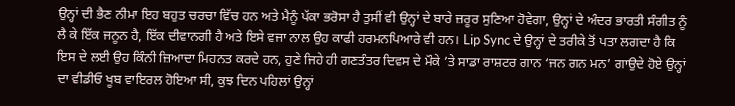ਉਨ੍ਹਾਂ ਦੀ ਭੈਣ ਨੀਮਾ ਇਹ ਬਹੁਤ ਚਰਚਾ ਵਿੱਚ ਹਨ ਅਤੇ ਮੈਨੂੰ ਪੱਕਾ ਭਰੋਸਾ ਹੈ ਤੁਸੀਂ ਵੀ ਉਨ੍ਹਾਂ ਦੇ ਬਾਰੇ ਜ਼ਰੂਰ ਸੁਣਿਆ ਹੋਵੇਗਾ, ਉਨ੍ਹਾਂ ਦੇ ਅੰਦਰ ਭਾਰਤੀ ਸੰਗੀਤ ਨੂੰ ਲੈ ਕੇ ਇੱਕ ਜਨੂਨ ਹੈ, ਇੱਕ ਦੀਵਾਨਗੀ ਹੈ ਅਤੇ ਇਸੇ ਵਜਾ ਨਾਲ ਉਹ ਕਾਫੀ ਹਰਮਨਪਿਆਰੇ ਵੀ ਹਨ। Lip Sync ਦੇ ਉਨ੍ਹਾਂ ਦੇ ਤਰੀਕੇ ਤੋਂ ਪਤਾ ਲਗਦਾ ਹੈ ਕਿ ਇਸ ਦੇ ਲਈ ਉਹ ਕਿੰਨੀ ਜ਼ਿਆਦਾ ਮਿਹਨਤ ਕਰਦੇ ਹਨ, ਹੁਣੇ ਜਿਹੇ ਹੀ ਗਣਤੰਤਰ ਦਿਵਸ ਦੇ ਮੌਕੇ ’ਤੇ ਸਾਡਾ ਰਾਸ਼ਟਰ ਗਾਨ ‘ਜਨ ਗਨ ਮਨ’ ਗਾਉਦੇ ਹੋਏ ਉਨ੍ਹਾਂ ਦਾ ਵੀਡੀਓ ਖੂਬ ਵਾਇਰਲ ਹੋਇਆ ਸੀ, ਕੁਝ ਦਿਨ ਪਹਿਲਾਂ ਉਨ੍ਹਾਂ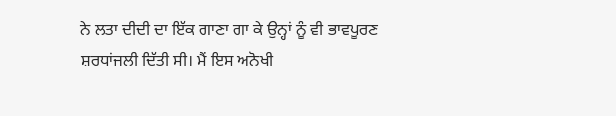ਨੇ ਲਤਾ ਦੀਦੀ ਦਾ ਇੱਕ ਗਾਣਾ ਗਾ ਕੇ ਉਨ੍ਹਾਂ ਨੂੰ ਵੀ ਭਾਵਪੂਰਣ ਸ਼ਰਧਾਂਜਲੀ ਦਿੱਤੀ ਸੀ। ਮੈਂ ਇਸ ਅਨੋਖੀ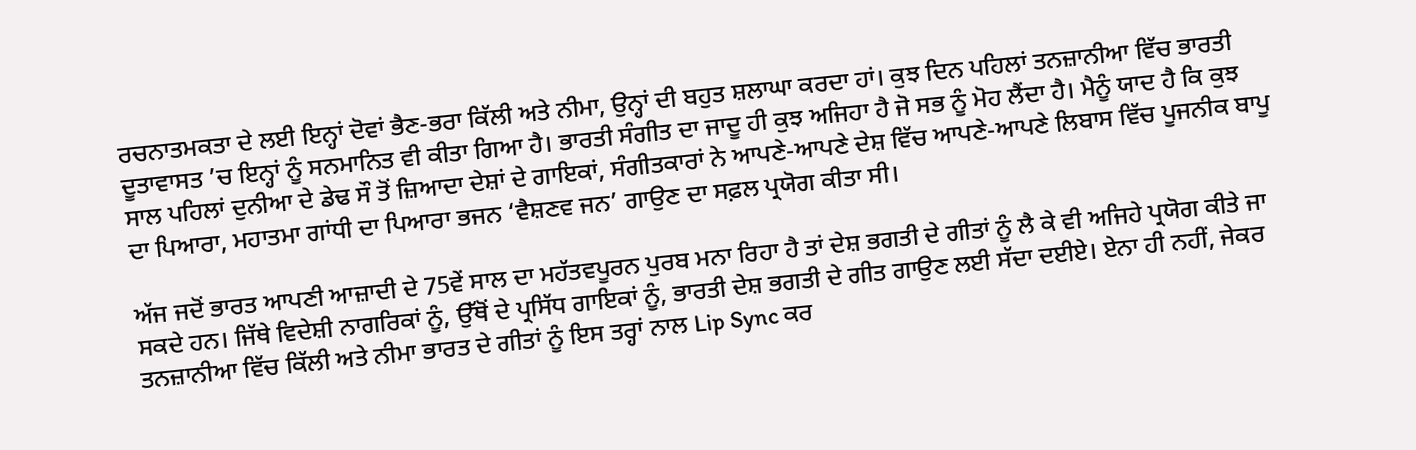ਰਚਨਾਤਮਕਤਾ ਦੇ ਲਈ ਇਨ੍ਹਾਂ ਦੋਵਾਂ ਭੈਣ-ਭਰਾ ਕਿੱਲੀ ਅਤੇ ਨੀਮਾ, ਉਨ੍ਹਾਂ ਦੀ ਬਹੁਤ ਸ਼ਲਾਘਾ ਕਰਦਾ ਹਾਂ। ਕੁਝ ਦਿਨ ਪਹਿਲਾਂ ਤਨਜ਼ਾਨੀਆ ਵਿੱਚ ਭਾਰਤੀ ਦੂਤਾਵਾਸਤ ’ਚ ਇਨ੍ਹਾਂ ਨੂੰ ਸਨਮਾਨਿਤ ਵੀ ਕੀਤਾ ਗਿਆ ਹੈ। ਭਾਰਤੀ ਸੰਗੀਤ ਦਾ ਜਾਦੂ ਹੀ ਕੁਝ ਅਜਿਹਾ ਹੈ ਜੋ ਸਭ ਨੂੰ ਮੋਹ ਲੈਂਦਾ ਹੈ। ਮੈਨੂੰ ਯਾਦ ਹੈ ਕਿ ਕੁਝ ਸਾਲ ਪਹਿਲਾਂ ਦੁਨੀਆ ਦੇ ਡੇਢ ਸੌ ਤੋਂ ਜ਼ਿਆਦਾ ਦੇਸ਼ਾਂ ਦੇ ਗਾਇਕਾਂ, ਸੰਗੀਤਕਾਰਾਂ ਨੇ ਆਪਣੇ-ਆਪਣੇ ਦੇਸ਼ ਵਿੱਚ ਆਪਣੇ-ਆਪਣੇ ਲਿਬਾਸ ਵਿੱਚ ਪੂਜਨੀਕ ਬਾਪੂ ਦਾ ਪਿਆਰਾ, ਮਹਾਤਮਾ ਗਾਂਧੀ ਦਾ ਪਿਆਰਾ ਭਜਨ ‘ਵੈਸ਼ਣਵ ਜਨ’ ਗਾਉਣ ਦਾ ਸਫ਼ਲ ਪ੍ਰਯੋਗ ਕੀਤਾ ਸੀ।

ਅੱਜ ਜਦੋਂ ਭਾਰਤ ਆਪਣੀ ਆਜ਼ਾਦੀ ਦੇ 75ਵੇਂ ਸਾਲ ਦਾ ਮਹੱਤਵਪੂਰਨ ਪੁਰਬ ਮਨਾ ਰਿਹਾ ਹੈ ਤਾਂ ਦੇਸ਼ ਭਗਤੀ ਦੇ ਗੀਤਾਂ ਨੂੰ ਲੈ ਕੇ ਵੀ ਅਜਿਹੇ ਪ੍ਰਯੋਗ ਕੀਤੇ ਜਾ ਸਕਦੇ ਹਨ। ਜਿੱਥੇ ਵਿਦੇਸ਼ੀ ਨਾਗਰਿਕਾਂ ਨੂੰ, ਉੱਥੋਂ ਦੇ ਪ੍ਰਸਿੱਧ ਗਾਇਕਾਂ ਨੂੰ, ਭਾਰਤੀ ਦੇਸ਼ ਭਗਤੀ ਦੇ ਗੀਤ ਗਾਉਣ ਲਈ ਸੱਦਾ ਦਈਏ। ਏਨਾ ਹੀ ਨਹੀਂ, ਜੇਕਰ ਤਨਜ਼ਾਨੀਆ ਵਿੱਚ ਕਿੱਲੀ ਅਤੇ ਨੀਮਾ ਭਾਰਤ ਦੇ ਗੀਤਾਂ ਨੂੰ ਇਸ ਤਰ੍ਹਾਂ ਨਾਲ Lip Sync ਕਰ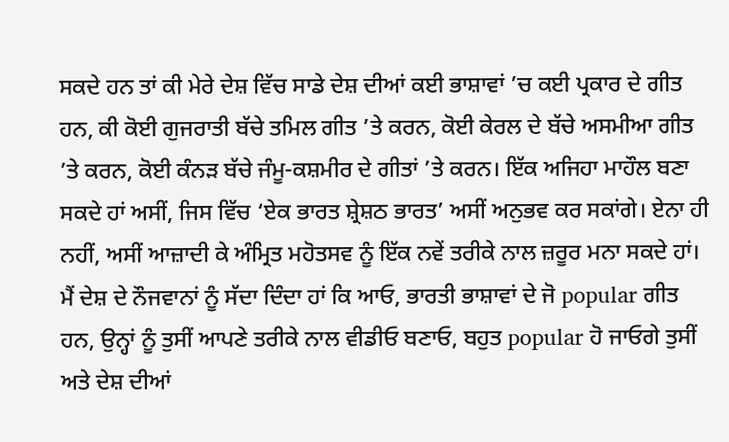ਸਕਦੇ ਹਨ ਤਾਂ ਕੀ ਮੇਰੇ ਦੇਸ਼ ਵਿੱਚ ਸਾਡੇ ਦੇਸ਼ ਦੀਆਂ ਕਈ ਭਾਸ਼ਾਵਾਂ ’ਚ ਕਈ ਪ੍ਰਕਾਰ ਦੇ ਗੀਤ ਹਨ, ਕੀ ਕੋਈ ਗੁਜਰਾਤੀ ਬੱਚੇ ਤਮਿਲ ਗੀਤ ’ਤੇ ਕਰਨ, ਕੋਈ ਕੇਰਲ ਦੇ ਬੱਚੇ ਅਸਮੀਆ ਗੀਤ ’ਤੇ ਕਰਨ, ਕੋਈ ਕੰਨੜ ਬੱਚੇ ਜੰਮੂ-ਕਸ਼ਮੀਰ ਦੇ ਗੀਤਾਂ ’ਤੇ ਕਰਨ। ਇੱਕ ਅਜਿਹਾ ਮਾਹੌਲ ਬਣਾ ਸਕਦੇ ਹਾਂ ਅਸੀਂ, ਜਿਸ ਵਿੱਚ ‘ਏਕ ਭਾਰਤ ਸ਼੍ਰੇਸ਼ਠ ਭਾਰਤ’ ਅਸੀਂ ਅਨੁਭਵ ਕਰ ਸਕਾਂਗੇ। ਏਨਾ ਹੀ ਨਹੀਂ, ਅਸੀਂ ਆਜ਼ਾਦੀ ਕੇ ਅੰਮ੍ਰਿਤ ਮਹੋਤਸਵ ਨੂੰ ਇੱਕ ਨਵੇਂ ਤਰੀਕੇ ਨਾਲ ਜ਼ਰੂਰ ਮਨਾ ਸਕਦੇ ਹਾਂ। ਮੈਂ ਦੇਸ਼ ਦੇ ਨੌਜਵਾਨਾਂ ਨੂੰ ਸੱਦਾ ਦਿੰਦਾ ਹਾਂ ਕਿ ਆਓ, ਭਾਰਤੀ ਭਾਸ਼ਾਵਾਂ ਦੇ ਜੋ popular ਗੀਤ ਹਨ, ਉਨ੍ਹਾਂ ਨੂੰ ਤੁਸੀਂ ਆਪਣੇ ਤਰੀਕੇ ਨਾਲ ਵੀਡੀਓ ਬਣਾਓ, ਬਹੁਤ popular ਹੋ ਜਾਓਗੇ ਤੁਸੀਂ ਅਤੇ ਦੇਸ਼ ਦੀਆਂ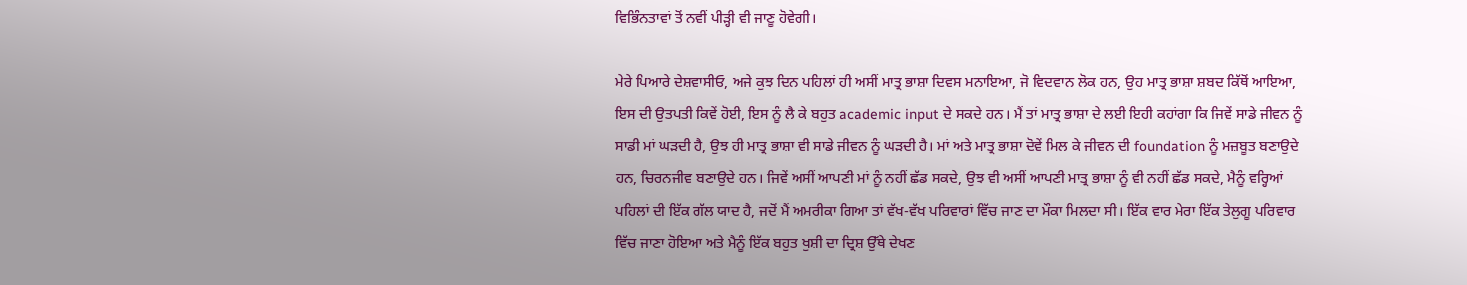ਵਿਭਿੰਨਤਾਵਾਂ ਤੋਂ ਨਵੀਂ ਪੀੜ੍ਹੀ ਵੀ ਜਾਣੂ ਹੋਵੇਗੀ।

ਮੇਰੇ ਪਿਆਰੇ ਦੇਸ਼ਵਾਸੀਓ, ਅਜੇ ਕੁਝ ਦਿਨ ਪਹਿਲਾਂ ਹੀ ਅਸੀਂ ਮਾਤ੍ਰ ਭਾਸ਼ਾ ਦਿਵਸ ਮਨਾਇਆ, ਜੋ ਵਿਦਵਾਨ ਲੋਕ ਹਨ, ਉਹ ਮਾਤ੍ਰ ਭਾਸ਼ਾ ਸ਼ਬਦ ਕਿੱਥੋਂ ਆਇਆ, ਇਸ ਦੀ ਉਤਪਤੀ ਕਿਵੇਂ ਹੋਈ, ਇਸ ਨੂੰ ਲੈ ਕੇ ਬਹੁਤ academic input ਦੇ ਸਕਦੇ ਹਨ। ਮੈਂ ਤਾਂ ਮਾਤ੍ਰ ਭਾਸ਼ਾ ਦੇ ਲਈ ਇਹੀ ਕਹਾਂਗਾ ਕਿ ਜਿਵੇਂ ਸਾਡੇ ਜੀਵਨ ਨੂੰ ਸਾਡੀ ਮਾਂ ਘੜਦੀ ਹੈ, ਉਝ ਹੀ ਮਾਤ੍ਰ ਭਾਸ਼ਾ ਵੀ ਸਾਡੇ ਜੀਵਨ ਨੂੰ ਘੜਦੀ ਹੈ। ਮਾਂ ਅਤੇ ਮਾਤ੍ਰ ਭਾਸ਼ਾ ਦੋਵੇਂ ਮਿਲ ਕੇ ਜੀਵਨ ਦੀ foundation ਨੂੰ ਮਜ਼ਬੂਤ ਬਣਾਉਦੇ ਹਨ, ਚਿਰਨਜੀਵ ਬਣਾਉਦੇ ਹਨ। ਜਿਵੇਂ ਅਸੀਂ ਆਪਣੀ ਮਾਂ ਨੂੰ ਨਹੀਂ ਛੱਡ ਸਕਦੇ, ਉਝ ਵੀ ਅਸੀਂ ਆਪਣੀ ਮਾਤ੍ਰ ਭਾਸ਼ਾ ਨੂੰ ਵੀ ਨਹੀਂ ਛੱਡ ਸਕਦੇ, ਮੈਨੂੰ ਵਰ੍ਹਿਆਂ ਪਹਿਲਾਂ ਦੀ ਇੱਕ ਗੱਲ ਯਾਦ ਹੈ, ਜਦੋਂ ਮੈਂ ਅਮਰੀਕਾ ਗਿਆ ਤਾਂ ਵੱਖ-ਵੱਖ ਪਰਿਵਾਰਾਂ ਵਿੱਚ ਜਾਣ ਦਾ ਮੌਕਾ ਮਿਲਦਾ ਸੀ। ਇੱਕ ਵਾਰ ਮੇਰਾ ਇੱਕ ਤੇਲੁਗੂ ਪਰਿਵਾਰ ਵਿੱਚ ਜਾਣਾ ਹੋਇਆ ਅਤੇ ਮੈਨੂੰ ਇੱਕ ਬਹੁਤ ਖੁਸ਼ੀ ਦਾ ਦ੍ਰਿਸ਼ ਉੱਥੇ ਦੇਖਣ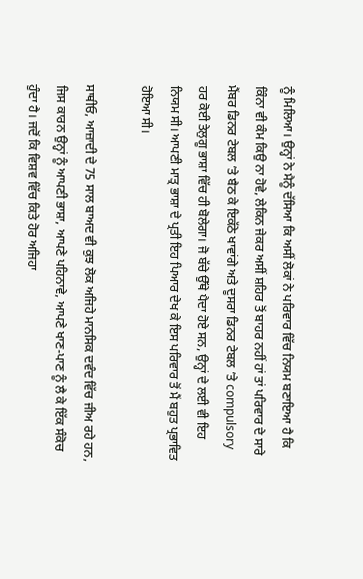ਨੂੰ ਮਿਲਿਆ। ਉਨ੍ਹਾਂ ਨੇ ਮੈਨੂੰ ਦੱਸਿਆ ਕਿ ਅਸੀਂ ਲੋਕਾਂ ਨੇ ਪਰਿਵਾਰ ਵਿੱਚ ਨਿਯਮ ਬਣਾਇਆ ਹੈ ਕਿ ਕਿੰਨਾ ਵੀ ਕੰਮ ਕਿਉ ਨਾ ਹੋਵੇ, ਲੇਕਿਨ ਜੇਕਰ ਅਸੀਂ ਸ਼ਹਿਰ ਤੋਂ ਬਾਹਰ ਨਹੀਂ ਹਾਂ ਤਾਂ ਪਰਿਵਾਰ ਦੇ ਸਾਰੇ ਮੈਂਬਰ ਡਿਨਰ ਟੇਬਲ ’ਤੇ ਬੈਠ ਕੇ ਇਕੱਠੇ ਖਾਵਾਂਗੇ ਅਤੇ ਦੂਸਰਾ ਡਿਨਰ ਟੇਬਲ ’ਤੇ compulsory ਹਰ ਕੋਈ ਤੇਲੁਗੂ ਭਾਸ਼ਾ ਵਿੱਚ ਹੀ ਬੋਲੇਗਾ। ਜੋ ਬੱਚੇ ਉੱਥੇ ਪੈਦਾ ਹੋਏ ਸਨ, ਉਨ੍ਹਾਂ ਦੇ ਲਈ ਵੀ ਇਹ ਨਿਯਮ ਸੀ। ਆਪਣੀ ਮਾਤ੍ਰ ਭਾਸ਼ਾ ਦੇ ਪ੍ਰਤੀ ਇਹ ਪਿਆਰ ਦੇਖ ਕੇ ਇਸ ਪਰਿਵਾਰ ਤੋਂ ਮੈਂ ਬਹੁਤ ਪ੍ਰਭਾਵਿਤ ਹੋਇਆ ਸੀ।

ਸਾਥੀਓ, ਆਜ਼ਾਦੀ ਦੇ 75 ਸਾਲ ਬਾਅਦ ਵੀ ਕੁਝ ਲੋਕ ਅਜਿਹੇ ਮਾਨਸਿਕ ਦਵੰਦ ਵਿੱਚ ਜੀਅ ਰਹੇ ਹਨ, ਜਿਸ ਕਾਰਨ ਉਨ੍ਹਾਂ ਨੂੰ ਆਪਣੀ ਭਾਸ਼ਾ, ਆਪਣੇ ਪਹਿਨਾਵੇ, ਆਪਣੇ ਖਾਣ-ਪਾਣ ਨੂੰ ਲੈ ਕੇ ਇੱਕ ਸੰਕੋਚ ਹੁੰਦਾ ਹੈ। ਜਦੋਂ ਕਿ ਵਿਸ਼ਵ ਵਿੱਚ ਕਿਤੇ ਹੋਰ ਅਜਿਹਾ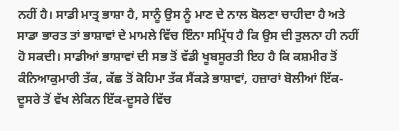ਨਹੀਂ ਹੈ। ਸਾਡੀ ਮਾਤ੍ਰ ਭਾਸ਼ਾ ਹੈ, ਸਾਨੂੰ ਉਸ ਨੂੰ ਮਾਣ ਦੇ ਨਾਲ ਬੋਲਣਾ ਚਾਹੀਦਾ ਹੈ ਅਤੇ ਸਾਡਾ ਭਾਰਤ ਤਾਂ ਭਾਸ਼ਾਵਾਂ ਦੇ ਮਾਮਲੇ ਵਿੱਚ ਇੰਨਾ ਸਮ੍ਰਿੱਧ ਹੈ ਕਿ ਉਸ ਦੀ ਤੁਲਨਾ ਹੀ ਨਹੀਂ ਹੋ ਸਕਦੀ। ਸਾਡੀਆਂ ਭਾਸ਼ਾਵਾਂ ਦੀ ਸਭ ਤੋਂ ਵੱਡੀ ਖੂਬਸੂਰਤੀ ਇਹ ਹੈ ਕਿ ਕਸ਼ਮੀਰ ਤੋਂ ਕੰਨਿਆਕੁਮਾਰੀ ਤੱਕ, ਕੱਛ ਤੋਂ ਕੋਹਿਮਾ ਤੱਕ ਸੈਂਕੜੇ ਭਾਸ਼ਾਵਾਂ, ਹਜ਼ਾਰਾਂ ਬੋਲੀਆਂ ਇੱਕ-ਦੂਸਰੇ ਤੋਂ ਵੱਖ ਲੇਕਿਨ ਇੱਕ-ਦੂਸਰੇ ਵਿੱਚ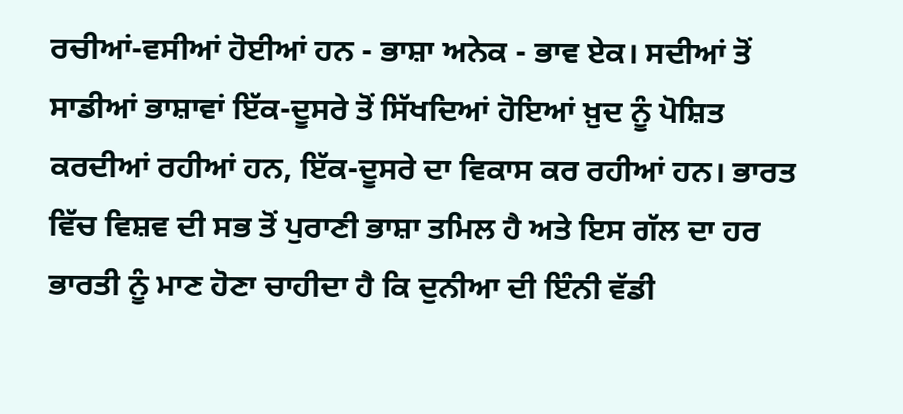ਰਚੀਆਂ-ਵਸੀਆਂ ਹੋਈਆਂ ਹਨ - ਭਾਸ਼ਾ ਅਨੇਕ - ਭਾਵ ਏਕ। ਸਦੀਆਂ ਤੋਂ ਸਾਡੀਆਂ ਭਾਸ਼ਾਵਾਂ ਇੱਕ-ਦੂਸਰੇ ਤੋਂ ਸਿੱਖਦਿਆਂ ਹੋਇਆਂ ਖ਼ੁਦ ਨੂੰ ਪੋਸ਼ਿਤ ਕਰਦੀਆਂ ਰਹੀਆਂ ਹਨ, ਇੱਕ-ਦੂਸਰੇ ਦਾ ਵਿਕਾਸ ਕਰ ਰਹੀਆਂ ਹਨ। ਭਾਰਤ ਵਿੱਚ ਵਿਸ਼ਵ ਦੀ ਸਭ ਤੋਂ ਪੁਰਾਣੀ ਭਾਸ਼ਾ ਤਮਿਲ ਹੈ ਅਤੇ ਇਸ ਗੱਲ ਦਾ ਹਰ ਭਾਰਤੀ ਨੂੰ ਮਾਣ ਹੋਣਾ ਚਾਹੀਦਾ ਹੈ ਕਿ ਦੁਨੀਆ ਦੀ ਇੰਨੀ ਵੱਡੀ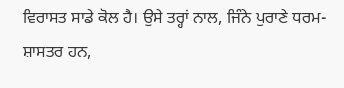ਵਿਰਾਸਤ ਸਾਡੇ ਕੋਲ ਹੈ। ਉਸੇ ਤਰ੍ਹਾਂ ਨਾਲ, ਜਿੰਨੇ ਪੁਰਾਣੇ ਧਰਮ-ਸ਼ਾਸਤਰ ਹਨ,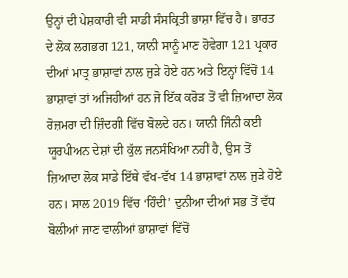ਉਨ੍ਹਾਂ ਦੀ ਪੇਸ਼ਕਾਰੀ ਵੀ ਸਾਡੀ ਸੰਸਕ੍ਰਿਤੀ ਭਾਸ਼ਾ ਵਿੱਚ ਹੈ। ਭਾਰਤ ਦੇ ਲੋਕ ਲਗਭਗ 121, ਯਾਨੀ ਸਾਨੂੰ ਮਾਣ ਹੋਵੇਗਾ 121 ਪ੍ਰਕਾਰ ਦੀਆਂ ਮਾਤ੍ਰ ਭਾਸ਼ਾਵਾਂ ਨਾਲ ਜੁੜੇ ਹੋਏ ਹਨ ਅਤੇ ਇਨ੍ਹਾਂ ਵਿੱਚੋਂ 14 ਭਾਸ਼ਾਵਾਂ ਤਾਂ ਅਜਿਹੀਆਂ ਹਨ ਜੋ ਇੱਕ ਕਰੋੜ ਤੋਂ ਵੀ ਜ਼ਿਆਦਾ ਲੋਕ ਰੋਜ਼ਮਰਾ ਦੀ ਜ਼ਿੰਦਗੀ ਵਿੱਚ ਬੋਲਦੇ ਹਨ। ਯਾਨੀ ਜਿੰਨੀ ਕਈ ਯੂਰਪੀਅਨ ਦੇਸ਼ਾਂ ਦੀ ਕੁੱਲ ਜਨਸੰਖਿਆ ਨਹੀਂ ਹੈ, ਉਸ ਤੋਂ ਜ਼ਿਆਦਾ ਲੋਕ ਸਾਡੇ ਇੱਥੇ ਵੱਖ-ਵੱਖ 14 ਭਾਸ਼ਾਵਾਂ ਨਾਲ ਜੁੜੇ ਹੋਏ ਹਨ। ਸਾਲ 2019 ਵਿੱਚ ‘ਹਿੰਦੀ’ ਦੁਨੀਆ ਦੀਆਂ ਸਭ ਤੋਂ ਵੱਧ ਬੋਲੀਆਂ ਜਾਣ ਵਾਲੀਆਂ ਭਾਸ਼ਾਵਾਂ ਵਿੱਚੋਂ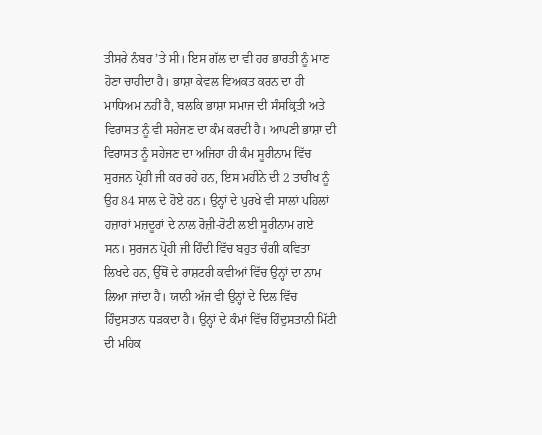ਤੀਸਰੇ ਨੰਬਰ ’ਤੇ ਸੀ। ਇਸ ਗੱਲ ਦਾ ਵੀ ਹਰ ਭਾਰਤੀ ਨੂੰ ਮਾਣ ਹੋਣਾ ਚਾਹੀਦਾ ਹੈ। ਭਾਸ਼ਾ ਕੇਵਲ ਵਿਅਕਤ ਕਰਨ ਦਾ ਹੀ ਮਾਧਿਅਮ ਨਹੀਂ ਹੈ, ਬਲਕਿ ਭਾਸ਼ਾ ਸਮਾਜ ਦੀ ਸੰਸਕ੍ਰਿਤੀ ਅਤੇ ਵਿਰਾਸਤ ਨੂੰ ਵੀ ਸਹੇਜਣ ਦਾ ਕੰਮ ਕਰਦੀ ਹੈ। ਆਪਣੀ ਭਾਸ਼ਾ ਦੀ ਵਿਰਾਸਤ ਨੂੰ ਸਹੇਜਣ ਦਾ ਅਜਿਹਾ ਹੀ ਕੰਮ ਸੂਰੀਨਾਮ ਵਿੱਚ ਸੁਰਜਨ ਪ੍ਰੋਹੀ ਜੀ ਕਰ ਰਹੇ ਹਨ, ਇਸ ਮਹੀਨੇ ਦੀ 2 ਤਾਰੀਖ ਨੂੰ ਉਹ 84 ਸਾਲ ਦੇ ਹੋਏ ਹਨ। ਉਨ੍ਹਾਂ ਦੇ ਪੁਰਖੇ ਵੀ ਸਾਲਾਂ ਪਹਿਲਾਂ ਹਜ਼ਾਰਾਂ ਮਜ਼ਦੂਰਾਂ ਦੇ ਨਾਲ ਰੋਜ਼ੀ-ਰੋਟੀ ਲਈ ਸੂਰੀਨਾਮ ਗਏ ਸਨ। ਸੁਰਜਨ ਪ੍ਰੋਹੀ ਜੀ ਹਿੰਦੀ ਵਿੱਚ ਬਹੁਤ ਚੰਗੀ ਕਵਿਤਾ ਲਿਖਦੇ ਹਨ, ਉੱਥੋਂ ਦੇ ਰਾਸ਼ਟਰੀ ਕਵੀਆਂ ਵਿੱਚ ਉਨ੍ਹਾਂ ਦਾ ਨਾਮ ਲਿਆ ਜਾਂਦਾ ਹੈ। ਯਾਨੀ ਅੱਜ ਵੀ ਉਨ੍ਹਾਂ ਦੇ ਦਿਲ ਵਿੱਚ ਹਿੰਦੁਸਤਾਨ ਧੜਕਦਾ ਹੈ। ਉਨ੍ਹਾਂ ਦੇ ਕੰਮਾਂ ਵਿੱਚ ਹਿੰਦੁਸਤਾਨੀ ਮਿੱਟੀ ਦੀ ਮਹਿਕ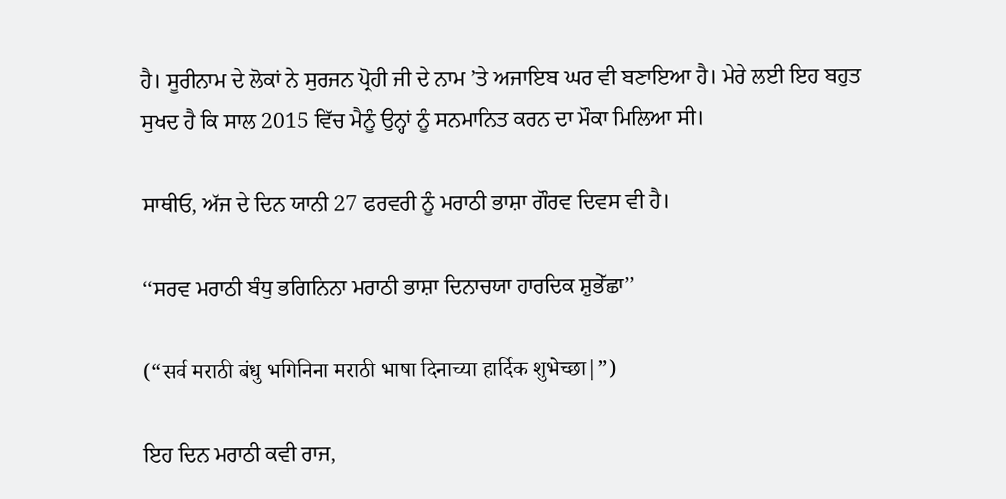ਹੈ। ਸੂਰੀਨਾਮ ਦੇ ਲੋਕਾਂ ਨੇ ਸੁਰਜਨ ਪ੍ਰੋਹੀ ਜੀ ਦੇ ਨਾਮ ’ਤੇ ਅਜਾਇਬ ਘਰ ਵੀ ਬਣਾਇਆ ਹੈ। ਮੇਰੇ ਲਈ ਇਹ ਬਹੁਤ ਸੁਖਦ ਹੈ ਕਿ ਸਾਲ 2015 ਵਿੱਚ ਮੈਨੂੰ ਉਨ੍ਹਾਂ ਨੂੰ ਸਨਮਾਨਿਤ ਕਰਨ ਦਾ ਮੌਕਾ ਮਿਲਿਆ ਸੀ।

ਸਾਥੀਓ, ਅੱਜ ਦੇ ਦਿਨ ਯਾਨੀ 27 ਫਰਵਰੀ ਨੂੰ ਮਰਾਠੀ ਭਾਸ਼ਾ ਗੌਰਵ ਦਿਵਸ ਵੀ ਹੈ।

‘‘ਸਰਵ ਮਰਾਠੀ ਬੰਧੁ ਭਗਿਨਿਨਾ ਮਰਾਠੀ ਭਾਸ਼ਾ ਦਿਨਾਚਯਾ ਹਾਰਦਿਕ ਸ਼ੁਭੇੱਛਾ’’

(“सर्व मराठी बंधु भगिनिना मराठी भाषा दिनाच्या हार्दिक शुभेच्छा|”)

ਇਹ ਦਿਨ ਮਰਾਠੀ ਕਵੀ ਰਾਜ,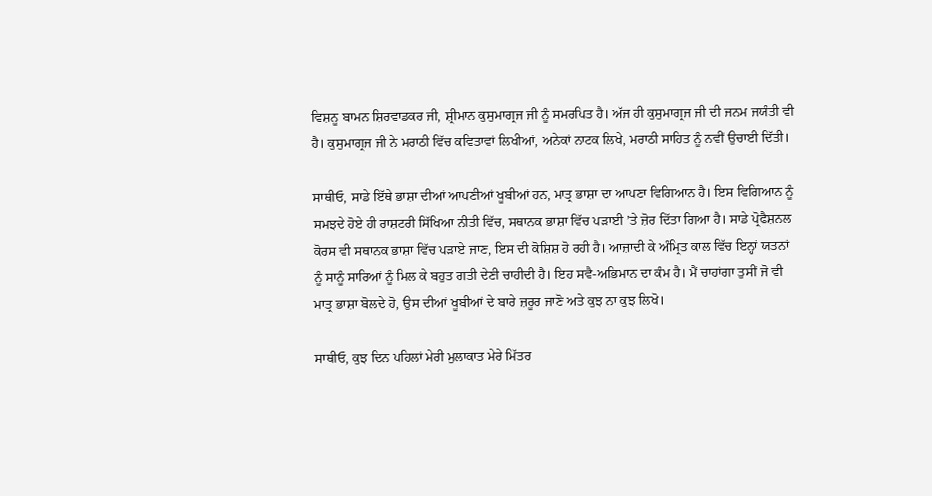ਵਿਸ਼ਨੂ ਬਾਮਨ ਸ਼ਿਰਵਾਡਕਰ ਜੀ, ਸ਼੍ਰੀਮਾਨ ਕੁਸੁਮਾਗ੍ਰਜ ਜੀ ਨੂੰ ਸਮਰਪਿਤ ਹੈ। ਅੱਜ ਹੀ ਕੁਸੁਮਾਗ੍ਰਜ ਜੀ ਦੀ ਜਨਮ ਜਯੰਤੀ ਵੀ ਹੈ। ਕੁਸੁਮਾਗ੍ਰਜ ਜੀ ਨੇ ਮਰਾਠੀ ਵਿੱਚ ਕਵਿਤਾਵਾਂ ਲਿਖੀਆਂ, ਅਨੇਕਾਂ ਨਾਟਕ ਲਿਖੇ, ਮਰਾਠੀ ਸਾਹਿਤ ਨੂੰ ਨਵੀਂ ਉਚਾਈ ਦਿੱਤੀ।

ਸਾਥੀਓ, ਸਾਡੇ ਇੱਥੇ ਭਾਸ਼ਾ ਦੀਆਂ ਆਪਣੀਆਂ ਖੂਬੀਆਂ ਹਨ, ਮਾਤ੍ਰ ਭਾਸ਼ਾ ਦਾ ਆਪਣਾ ਵਿਗਿਆਨ ਹੈ। ਇਸ ਵਿਗਿਆਨ ਨੂੰ ਸਮਝਦੇ ਹੋਏ ਹੀ ਰਾਸ਼ਟਰੀ ਸਿੱਖਿਆ ਨੀਤੀ ਵਿੱਚ, ਸਥਾਨਕ ਭਾਸ਼ਾ ਵਿੱਚ ਪੜਾਈ ’ਤੇ ਜ਼ੋਰ ਦਿੱਤਾ ਗਿਆ ਹੈ। ਸਾਡੇ ਪ੍ਰੋਫੈਸ਼ਨਲ ਕੋਰਸ ਵੀ ਸਥਾਨਕ ਭਾਸ਼ਾ ਵਿੱਚ ਪੜਾਏ ਜਾਣ, ਇਸ ਦੀ ਕੋਸ਼ਿਸ਼ ਹੋ ਰਹੀ ਹੈ। ਆਜ਼ਾਦੀ ਕੇ ਅੰਮ੍ਰਿਤ ਕਾਲ ਵਿੱਚ ਇਨ੍ਹਾਂ ਯਤਨਾਂ ਨੂੰ ਸਾਨੂੰ ਸਾਰਿਆਂ ਨੂੰ ਮਿਲ ਕੇ ਬਹੁਤ ਗਤੀ ਦੇਣੀ ਚਾਹੀਦੀ ਹੈ। ਇਹ ਸਵੈ-ਅਭਿਮਾਨ ਦਾ ਕੰਮ ਹੈ। ਮੈਂ ਚਾਹਾਂਗਾ ਤੁਸੀਂ ਜੋ ਵੀ ਮਾਤ੍ਰ ਭਾਸ਼ਾ ਬੋਲਦੇ ਹੋ, ਉਸ ਦੀਆਂ ਖੂਬੀਆਂ ਦੇ ਬਾਰੇ ਜ਼ਰੂਰ ਜਾਣੋ ਅਤੇ ਕੁਝ ਨਾ ਕੁਝ ਲਿਖੋ।

ਸਾਥੀਓ, ਕੁਝ ਦਿਨ ਪਹਿਲਾਂ ਮੇਰੀ ਮੁਲਾਕਾਤ ਮੇਰੇ ਮਿੱਤਰ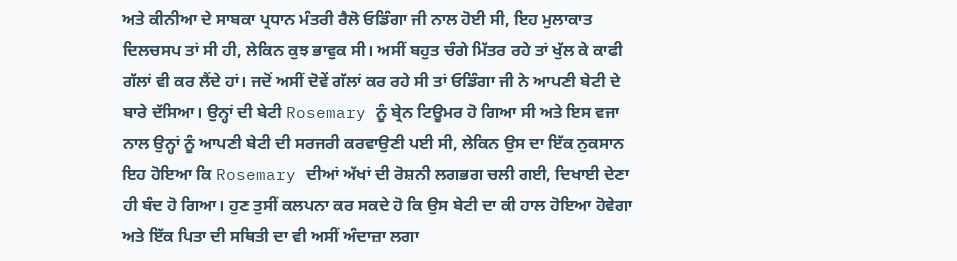ਅਤੇ ਕੀਨੀਆ ਦੇ ਸਾਬਕਾ ਪ੍ਰਧਾਨ ਮੰਤਰੀ ਰੈਲੋ ਓਡਿੰਗਾ ਜੀ ਨਾਲ ਹੋਈ ਸੀ, ਇਹ ਮੁਲਾਕਾਤ ਦਿਲਚਸਪ ਤਾਂ ਸੀ ਹੀ, ਲੇਕਿਨ ਕੁਝ ਭਾਵੁਕ ਸੀ। ਅਸੀਂ ਬਹੁਤ ਚੰਗੇ ਮਿੱਤਰ ਰਹੇ ਤਾਂ ਖੁੱਲ ਕੇ ਕਾਫੀ ਗੱਲਾਂ ਵੀ ਕਰ ਲੈਂਦੇ ਹਾਂ। ਜਦੋਂ ਅਸੀਂ ਦੋਵੇਂ ਗੱਲਾਂ ਕਰ ਰਹੇ ਸੀ ਤਾਂ ਓਡਿੰਗਾ ਜੀ ਨੇ ਆਪਣੀ ਬੇਟੀ ਦੇ ਬਾਰੇ ਦੱਸਿਆ। ਉਨ੍ਹਾਂ ਦੀ ਬੇਟੀ Rosemary ਨੂੰ ਬ੍ਰੇਨ ਟਿਊਮਰ ਹੋ ਗਿਆ ਸੀ ਅਤੇ ਇਸ ਵਜਾ ਨਾਲ ਉਨ੍ਹਾਂ ਨੂੰ ਆਪਣੀ ਬੇਟੀ ਦੀ ਸਰਜਰੀ ਕਰਵਾਉਣੀ ਪਈ ਸੀ, ਲੇਕਿਨ ਉਸ ਦਾ ਇੱਕ ਨੁਕਸਾਨ ਇਹ ਹੋਇਆ ਕਿ Rosemary ਦੀਆਂ ਅੱਖਾਂ ਦੀ ਰੋਸ਼ਨੀ ਲਗਭਗ ਚਲੀ ਗਈ, ਦਿਖਾਈ ਦੇਣਾ ਹੀ ਬੰਦ ਹੋ ਗਿਆ। ਹੁਣ ਤੁਸੀਂ ਕਲਪਨਾ ਕਰ ਸਕਦੇ ਹੋ ਕਿ ਉਸ ਬੇਟੀ ਦਾ ਕੀ ਹਾਲ ਹੋਇਆ ਹੋਵੇਗਾ ਅਤੇ ਇੱਕ ਪਿਤਾ ਦੀ ਸਥਿਤੀ ਦਾ ਵੀ ਅਸੀਂ ਅੰਦਾਜ਼ਾ ਲਗਾ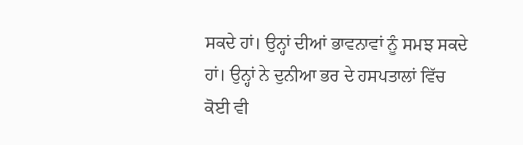ਸਕਦੇ ਹਾਂ। ਉਨ੍ਹਾਂ ਦੀਆਂ ਭਾਵਨਾਵਾਂ ਨੂੰ ਸਮਝ ਸਕਦੇ ਹਾਂ। ਉਨ੍ਹਾਂ ਨੇ ਦੁਨੀਆ ਭਰ ਦੇ ਹਸਪਤਾਲਾਂ ਵਿੱਚ ਕੋਈ ਵੀ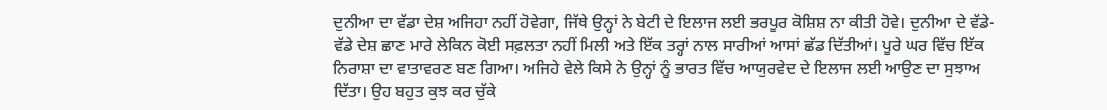ਦੁਨੀਆ ਦਾ ਵੱਡਾ ਦੇਸ਼ ਅਜਿਹਾ ਨਹੀਂ ਹੋਵੇਗਾ, ਜਿੱਥੇ ਉਨ੍ਹਾਂ ਨੇ ਬੇਟੀ ਦੇ ਇਲਾਜ ਲਈ ਭਰਪੂਰ ਕੋਸ਼ਿਸ਼ ਨਾ ਕੀਤੀ ਹੋਵੇ। ਦੁਨੀਆ ਦੇ ਵੱਡੇ-ਵੱਡੇ ਦੇਸ਼ ਛਾਣ ਮਾਰੇ ਲੇਕਿਨ ਕੋਈ ਸਫ਼ਲਤਾ ਨਹੀਂ ਮਿਲੀ ਅਤੇ ਇੱਕ ਤਰ੍ਹਾਂ ਨਾਲ ਸਾਰੀਆਂ ਆਸਾਂ ਛੱਡ ਦਿੱਤੀਆਂ। ਪੂਰੇ ਘਰ ਵਿੱਚ ਇੱਕ ਨਿਰਾਸ਼ਾ ਦਾ ਵਾਤਾਵਰਣ ਬਣ ਗਿਆ। ਅਜਿਹੇ ਵੇਲੇ ਕਿਸੇ ਨੇ ਉਨ੍ਹਾਂ ਨੂੰ ਭਾਰਤ ਵਿੱਚ ਆਯੁਰਵੇਦ ਦੇ ਇਲਾਜ ਲਈ ਆਉਣ ਦਾ ਸੁਝਾਅ ਦਿੱਤਾ। ਉਹ ਬਹੁਤ ਕੁਝ ਕਰ ਚੁੱਕੇ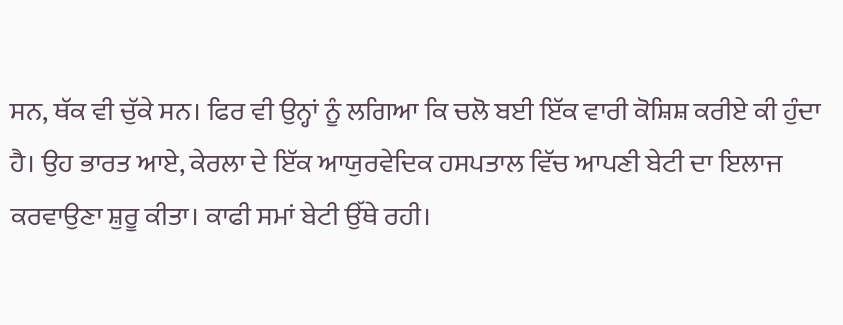ਸਨ, ਥੱਕ ਵੀ ਚੁੱਕੇ ਸਨ। ਫਿਰ ਵੀ ਉਨ੍ਹਾਂ ਨੂੰ ਲਗਿਆ ਕਿ ਚਲੋ ਬਈ ਇੱਕ ਵਾਰੀ ਕੋਸ਼ਿਸ਼ ਕਰੀਏ ਕੀ ਹੁੰਦਾ ਹੈ। ਉਹ ਭਾਰਤ ਆਏ, ਕੇਰਲਾ ਦੇ ਇੱਕ ਆਯੁਰਵੇਦਿਕ ਹਸਪਤਾਲ ਵਿੱਚ ਆਪਣੀ ਬੇਟੀ ਦਾ ਇਲਾਜ ਕਰਵਾਉਣਾ ਸ਼ੁਰੂ ਕੀਤਾ। ਕਾਫੀ ਸਮਾਂ ਬੇਟੀ ਉੱਥੇ ਰਹੀ।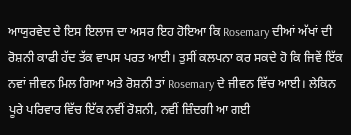ਆਯੁਰਵੇਦ ਦੇ ਇਸ ਇਲਾਜ ਦਾ ਅਸਰ ਇਹ ਹੋਇਆ ਕਿ Rosemary ਦੀਆਂ ਅੱਖਾਂ ਦੀ ਰੋਸ਼ਨੀ ਕਾਫੀ ਹੱਦ ਤੱਕ ਵਾਪਸ ਪਰਤ ਆਈ। ਤੁਸੀਂ ਕਲਪਨਾ ਕਰ ਸਕਦੇ ਹੋ ਕਿ ਜਿਵੇਂ ਇੱਕ ਨਵਾਂ ਜੀਵਨ ਮਿਲ ਗਿਆ ਅਤੇ ਰੋਸ਼ਨੀ ਤਾਂ Rosemary ਦੇ ਜੀਵਨ ਵਿੱਚ ਆਈ। ਲੇਕਿਨ ਪੂਰੇ ਪਰਿਵਾਰ ਵਿੱਚ ਇੱਕ ਨਵੀਂ ਰੋਸ਼ਨੀ, ਨਵੀਂ ਜ਼ਿੰਦਗੀ ਆ ਗਈ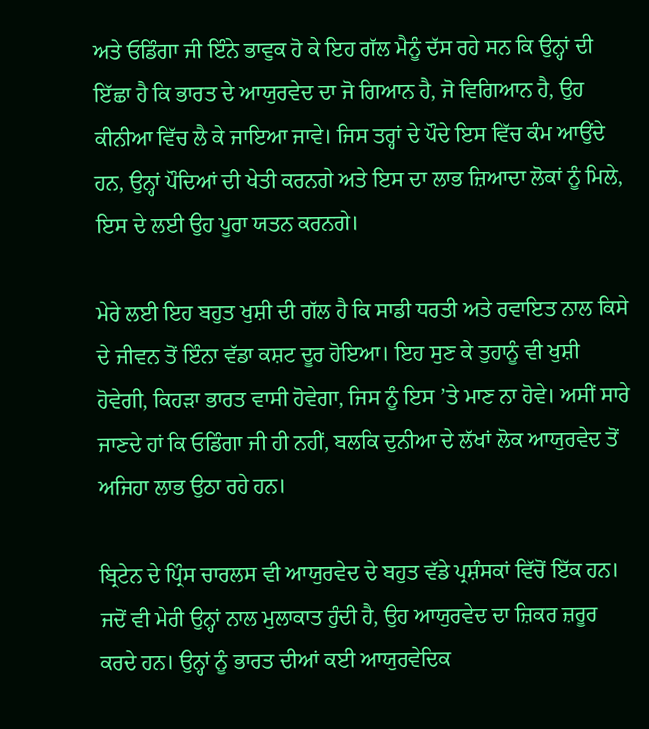ਅਤੇ ਓਡਿੰਗਾ ਜੀ ਇੰਨੇ ਭਾਵੁਕ ਹੋ ਕੇ ਇਹ ਗੱਲ ਮੈਨੂੰ ਦੱਸ ਰਹੇ ਸਨ ਕਿ ਉਨ੍ਹਾਂ ਦੀ ਇੱਛਾ ਹੈ ਕਿ ਭਾਰਤ ਦੇ ਆਯੁਰਵੇਦ ਦਾ ਜੋ ਗਿਆਨ ਹੈ, ਜੋ ਵਿਗਿਆਨ ਹੈ, ਉਹ ਕੀਨੀਆ ਵਿੱਚ ਲੈ ਕੇ ਜਾਇਆ ਜਾਵੇ। ਜਿਸ ਤਰ੍ਹਾਂ ਦੇ ਪੌਦੇ ਇਸ ਵਿੱਚ ਕੰਮ ਆਉਂਦੇ ਹਨ, ਉਨ੍ਹਾਂ ਪੌਦਿਆਂ ਦੀ ਖੇਤੀ ਕਰਨਗੇ ਅਤੇ ਇਸ ਦਾ ਲਾਭ ਜ਼ਿਆਦਾ ਲੋਕਾਂ ਨੂੰ ਮਿਲੇ, ਇਸ ਦੇ ਲਈ ਉਹ ਪੂਰਾ ਯਤਨ ਕਰਨਗੇ।

ਮੇਰੇ ਲਈ ਇਹ ਬਹੁਤ ਖੁਸ਼ੀ ਦੀ ਗੱਲ ਹੈ ਕਿ ਸਾਡੀ ਧਰਤੀ ਅਤੇ ਰਵਾਇਤ ਨਾਲ ਕਿਸੇ ਦੇ ਜੀਵਨ ਤੋਂ ਇੰਨਾ ਵੱਡਾ ਕਸ਼ਟ ਦੂਰ ਹੋਇਆ। ਇਹ ਸੁਣ ਕੇ ਤੁਹਾਨੂੰ ਵੀ ਖੁਸ਼ੀ ਹੋਵੇਗੀ, ਕਿਹੜਾ ਭਾਰਤ ਵਾਸੀ ਹੋਵੇਗਾ, ਜਿਸ ਨੂੰ ਇਸ ’ਤੇ ਮਾਣ ਨਾ ਹੋਵੇ। ਅਸੀਂ ਸਾਰੇ ਜਾਣਦੇ ਹਾਂ ਕਿ ਓਡਿੰਗਾ ਜੀ ਹੀ ਨਹੀਂ, ਬਲਕਿ ਦੁਨੀਆ ਦੇ ਲੱਖਾਂ ਲੋਕ ਆਯੁਰਵੇਦ ਤੋਂ ਅਜਿਹਾ ਲਾਭ ਉਠਾ ਰਹੇ ਹਨ।

ਬ੍ਰਿਟੇਨ ਦੇ ਪ੍ਰਿੰਸ ਚਾਰਲਸ ਵੀ ਆਯੁਰਵੇਦ ਦੇ ਬਹੁਤ ਵੱਡੇ ਪ੍ਰਸ਼ੰਸਕਾਂ ਵਿੱਚੋਂ ਇੱਕ ਹਨ। ਜਦੋਂ ਵੀ ਮੇਰੀ ਉਨ੍ਹਾਂ ਨਾਲ ਮੁਲਾਕਾਤ ਹੁੰਦੀ ਹੈ, ਉਹ ਆਯੁਰਵੇਦ ਦਾ ਜ਼ਿਕਰ ਜ਼ਰੂਰ ਕਰਦੇ ਹਨ। ਉਨ੍ਹਾਂ ਨੂੰ ਭਾਰਤ ਦੀਆਂ ਕਈ ਆਯੁਰਵੇਦਿਕ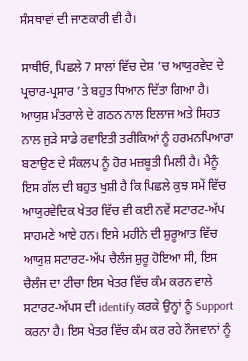ਸੰਸਥਾਵਾਂ ਦੀ ਜਾਣਕਾਰੀ ਵੀ ਹੈ।

ਸਾਥੀਓ, ਪਿਛਲੇ 7 ਸਾਲਾਂ ਵਿੱਚ ਦੇਸ਼ ’ਚ ਆਯੁਰਵੇਦ ਦੇ ਪ੍ਰਚਾਰ-ਪ੍ਰਸਾਰ ’ਤੇ ਬਹੁਤ ਧਿਆਨ ਦਿੱਤਾ ਗਿਆ ਹੈ। ਆਯੁਸ਼ ਮੰਤਰਾਲੇ ਦੇ ਗਠਨ ਨਾਲ ਇਲਾਜ ਅਤੇ ਸਿਹਤ ਨਾਲ ਜੁੜੇ ਸਾਡੇ ਰਵਾਇਤੀ ਤਰੀਕਿਆਂ ਨੂੰ ਹਰਮਨਪਿਆਰਾ ਬਣਾਉਣ ਦੇ ਸੰਕਲਪ ਨੂੰ ਹੋਰ ਮਜ਼ਬੂਤੀ ਮਿਲੀ ਹੈ। ਮੈਨੂੰ ਇਸ ਗੱਲ ਦੀ ਬਹੁਤ ਖੁਸ਼ੀ ਹੈ ਕਿ ਪਿਛਲੇ ਕੁਝ ਸਮੇਂ ਵਿੱਚ ਆਯੁਰਵੇਦਿਕ ਖੇਤਰ ਵਿੱਚ ਵੀ ਕਈ ਨਵੇਂ ਸਟਾਰਟ-ਅੱਪ ਸਾਹਮਣੇ ਆਏ ਹਨ। ਇਸੇ ਮਹੀਨੇ ਦੀ ਸ਼ੁਰੂਆਤ ਵਿੱਚ ਆਯੁਸ਼ ਸਟਾਰਟ-ਅੱਪ ਚੈਲੰਜ ਸ਼ੁਰੂ ਹੋਇਆ ਸੀ, ਇਸ ਚੈਲੰਜ ਦਾ ਟੀਚਾ ਇਸ ਖੇਤਰ ਵਿੱਚ ਕੰਮ ਕਰਨ ਵਾਲੇ ਸਟਾਰਟ-ਅੱਪਸ ਦੀ identify ਕਰਕੇ ਉਨ੍ਹਾਂ ਨੂੰ Support ਕਰਨਾ ਹੈ। ਇਸ ਖੇਤਰ ਵਿੱਚ ਕੰਮ ਕਰ ਰਹੇ ਨੌਜਵਾਨਾਂ ਨੂੰ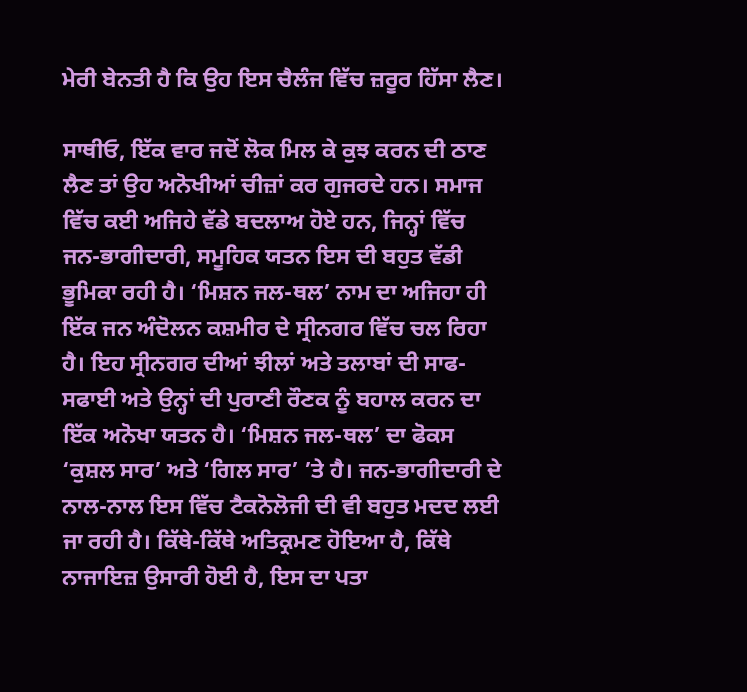ਮੇਰੀ ਬੇਨਤੀ ਹੈ ਕਿ ਉਹ ਇਸ ਚੈਲੰਜ ਵਿੱਚ ਜ਼ਰੂਰ ਹਿੱਸਾ ਲੈਣ।

ਸਾਥੀਓ, ਇੱਕ ਵਾਰ ਜਦੋਂ ਲੋਕ ਮਿਲ ਕੇ ਕੁਝ ਕਰਨ ਦੀ ਠਾਣ ਲੈਣ ਤਾਂ ਉਹ ਅਨੋਖੀਆਂ ਚੀਜ਼ਾਂ ਕਰ ਗੁਜਰਦੇ ਹਨ। ਸਮਾਜ ਵਿੱਚ ਕਈ ਅਜਿਹੇ ਵੱਡੇ ਬਦਲਾਅ ਹੋਏ ਹਨ, ਜਿਨ੍ਹਾਂ ਵਿੱਚ ਜਨ-ਭਾਗੀਦਾਰੀ, ਸਮੂਹਿਕ ਯਤਨ ਇਸ ਦੀ ਬਹੁਤ ਵੱਡੀ ਭੂਮਿਕਾ ਰਹੀ ਹੈ। ‘ਮਿਸ਼ਨ ਜਲ-ਥਲ’ ਨਾਮ ਦਾ ਅਜਿਹਾ ਹੀ ਇੱਕ ਜਨ ਅੰਦੋਲਨ ਕਸ਼ਮੀਰ ਦੇ ਸ੍ਰੀਨਗਰ ਵਿੱਚ ਚਲ ਰਿਹਾ ਹੈ। ਇਹ ਸ੍ਰੀਨਗਰ ਦੀਆਂ ਝੀਲਾਂ ਅਤੇ ਤਲਾਬਾਂ ਦੀ ਸਾਫ-ਸਫਾਈ ਅਤੇ ਉਨ੍ਹਾਂ ਦੀ ਪੁਰਾਣੀ ਰੌਣਕ ਨੂੰ ਬਹਾਲ ਕਰਨ ਦਾ ਇੱਕ ਅਨੋਖਾ ਯਤਨ ਹੈ। ‘ਮਿਸ਼ਨ ਜਲ-ਥਲ’ ਦਾ ਫੋਕਸ ‘ਕੁਸ਼ਲ ਸਾਰ’ ਅਤੇ ‘ਗਿਲ ਸਾਰ’ ’ਤੇ ਹੈ। ਜਨ-ਭਾਗੀਦਾਰੀ ਦੇ ਨਾਲ-ਨਾਲ ਇਸ ਵਿੱਚ ਟੈਕਨੋਲੋਜੀ ਦੀ ਵੀ ਬਹੁਤ ਮਦਦ ਲਈ ਜਾ ਰਹੀ ਹੈ। ਕਿੱਥੇ-ਕਿੱਥੇ ਅਤਿਕ੍ਰਮਣ ਹੋਇਆ ਹੈ, ਕਿੱਥੇ ਨਾਜਾਇਜ਼ ਉਸਾਰੀ ਹੋਈ ਹੈ, ਇਸ ਦਾ ਪਤਾ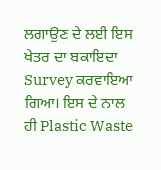ਲਗਾਉਣ ਦੇ ਲਈ ਇਸ ਖੇਤਰ ਦਾ ਬਕਾਇਦਾ Survey ਕਰਵਾਇਆ ਗਿਆ। ਇਸ ਦੇ ਨਾਲ ਹੀ Plastic Waste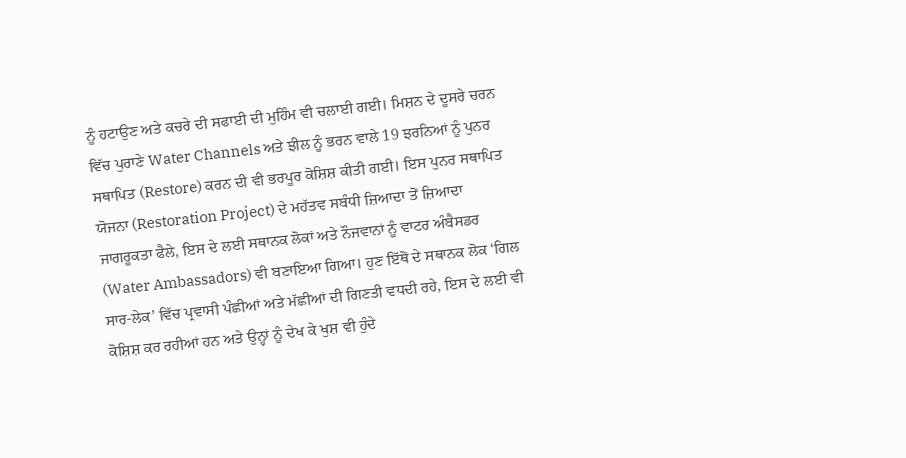ਨੂੰ ਹਟਾਉਣ ਅਤੇ ਕਚਰੇ ਦੀ ਸਫਾਈ ਦੀ ਮੁਹਿੰਮ ਵੀ ਚਲਾਈ ਗਈ। ਮਿਸ਼ਨ ਦੇ ਦੂਸਰੇ ਚਰਨ ਵਿੱਚ ਪੁਰਾਣੇ Water Channels ਅਤੇ ਝੀਲ ਨੂੰ ਭਰਨ ਵਾਲੇ 19 ਝਰਨਿਆਂ ਨੂੰ ਪੁਨਰ ਸਥਾਪਿਤ (Restore) ਕਰਨ ਦੀ ਵੀ ਭਰਪੂਰ ਕੋਸ਼ਿਸ਼ ਕੀਤੀ ਗਈ। ਇਸ ਪੁਨਰ ਸਥਾਪਿਤ ਯੋਜਨਾ (Restoration Project) ਦੇ ਮਹੱਤਵ ਸਬੰਧੀ ਜ਼ਿਆਦਾ ਤੋਂ ਜ਼ਿਆਦਾ ਜਾਗਰੂਕਤਾ ਫੈਲੇ, ਇਸ ਦੇ ਲਈ ਸਥਾਨਕ ਲੋਕਾਂ ਅਤੇ ਨੌਜਵਾਨਾਂ ਨੂੰ ਵਾਟਰ ਅੰਬੈਸਡਰ (Water Ambassadors) ਵੀ ਬਣਾਇਆ ਗਿਆ। ਹੁਣ ਇੱਥੋਂ ਦੇ ਸਥਾਨਕ ਲੋਕ ‘ਗਿਲ ਸਾਰ-ਲੇਕ’ ਵਿੱਚ ਪ੍ਰਵਾਸੀ ਪੰਛੀਆਂ ਅਤੇ ਮੱਛੀਆਂ ਦੀ ਗਿਣਤੀ ਵਧਦੀ ਰਹੇ, ਇਸ ਦੇ ਲਈ ਵੀ ਕੋਸ਼ਿਸ਼ ਕਰ ਰਹੀਆਂ ਹਨ ਅਤੇ ਉਨ੍ਹਾਂ ਨੂੰ ਦੇਖ ਕੇ ਖੁਸ਼ ਵੀ ਹੁੰਦੇ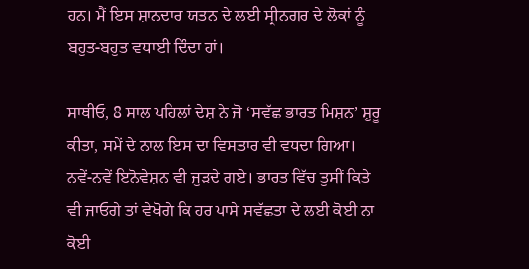ਹਨ। ਮੈਂ ਇਸ ਸ਼ਾਨਦਾਰ ਯਤਨ ਦੇ ਲਈ ਸ੍ਰੀਨਗਰ ਦੇ ਲੋਕਾਂ ਨੂੰ ਬਹੁਤ-ਬਹੁਤ ਵਧਾਈ ਦਿੰਦਾ ਹਾਂ।

ਸਾਥੀਓ, 8 ਸਾਲ ਪਹਿਲਾਂ ਦੇਸ਼ ਨੇ ਜੋ ‘ਸਵੱਛ ਭਾਰਤ ਮਿਸ਼ਨ’ ਸ਼ੁਰੂ ਕੀਤਾ, ਸਮੇਂ ਦੇ ਨਾਲ ਇਸ ਦਾ ਵਿਸਤਾਰ ਵੀ ਵਧਦਾ ਗਿਆ। ਨਵੇਂ-ਨਵੇਂ ਇਨੋਵੇਸ਼ਨ ਵੀ ਜੁੜਦੇ ਗਏ। ਭਾਰਤ ਵਿੱਚ ਤੁਸੀਂ ਕਿਤੇ ਵੀ ਜਾਓਗੇ ਤਾਂ ਵੇਖੋਗੇ ਕਿ ਹਰ ਪਾਸੇ ਸਵੱਛਤਾ ਦੇ ਲਈ ਕੋਈ ਨਾ ਕੋਈ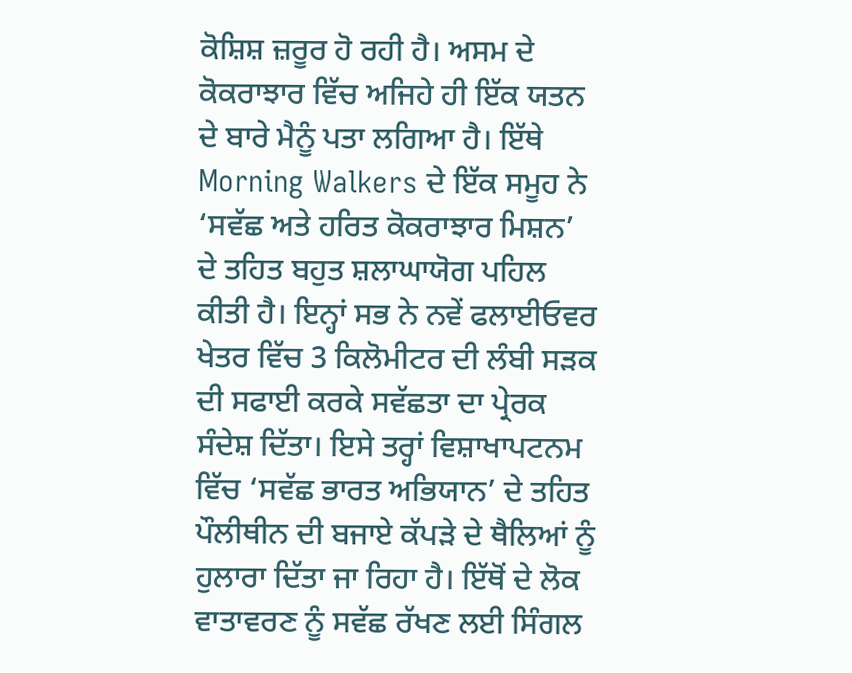ਕੋਸ਼ਿਸ਼ ਜ਼ਰੂਰ ਹੋ ਰਹੀ ਹੈ। ਅਸਮ ਦੇ ਕੋਕਰਾਝਾਰ ਵਿੱਚ ਅਜਿਹੇ ਹੀ ਇੱਕ ਯਤਨ ਦੇ ਬਾਰੇ ਮੈਨੂੰ ਪਤਾ ਲਗਿਆ ਹੈ। ਇੱਥੇ Morning Walkers ਦੇ ਇੱਕ ਸਮੂਹ ਨੇ ‘ਸਵੱਛ ਅਤੇ ਹਰਿਤ ਕੋਕਰਾਝਾਰ ਮਿਸ਼ਨ’ ਦੇ ਤਹਿਤ ਬਹੁਤ ਸ਼ਲਾਘਾਯੋਗ ਪਹਿਲ ਕੀਤੀ ਹੈ। ਇਨ੍ਹਾਂ ਸਭ ਨੇ ਨਵੇਂ ਫਲਾਈਓਵਰ ਖੇਤਰ ਵਿੱਚ 3 ਕਿਲੋਮੀਟਰ ਦੀ ਲੰਬੀ ਸੜਕ ਦੀ ਸਫਾਈ ਕਰਕੇ ਸਵੱਛਤਾ ਦਾ ਪ੍ਰੇਰਕ ਸੰਦੇਸ਼ ਦਿੱਤਾ। ਇਸੇ ਤਰ੍ਹਾਂ ਵਿਸ਼ਾਖਾਪਟਨਮ ਵਿੱਚ ‘ਸਵੱਛ ਭਾਰਤ ਅਭਿਯਾਨ’ ਦੇ ਤਹਿਤ ਪੌਲੀਥੀਨ ਦੀ ਬਜਾਏ ਕੱਪੜੇ ਦੇ ਥੈਲਿਆਂ ਨੂੰ ਹੁਲਾਰਾ ਦਿੱਤਾ ਜਾ ਰਿਹਾ ਹੈ। ਇੱਥੋਂ ਦੇ ਲੋਕ ਵਾਤਾਵਰਣ ਨੂੰ ਸਵੱਛ ਰੱਖਣ ਲਈ ਸਿੰਗਲ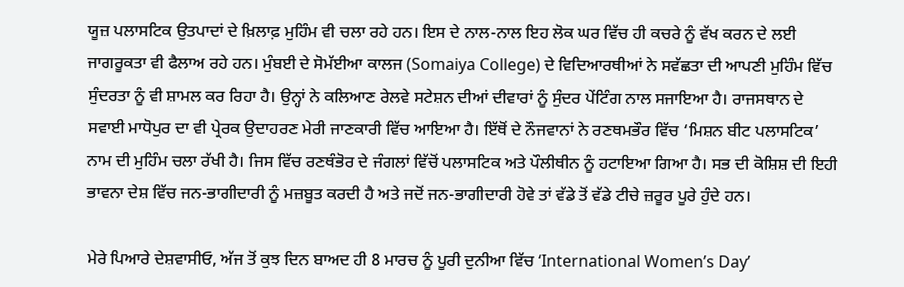ਯੂਜ਼ ਪਲਾਸਟਿਕ ਉਤਪਾਦਾਂ ਦੇ ਖ਼ਿਲਾਫ਼ ਮੁਹਿੰਮ ਵੀ ਚਲਾ ਰਹੇ ਹਨ। ਇਸ ਦੇ ਨਾਲ-ਨਾਲ ਇਹ ਲੋਕ ਘਰ ਵਿੱਚ ਹੀ ਕਚਰੇ ਨੂੰ ਵੱਖ ਕਰਨ ਦੇ ਲਈ ਜਾਗਰੂਕਤਾ ਵੀ ਫੈਲਾਅ ਰਹੇ ਹਨ। ਮੁੰਬਈ ਦੇ ਸੋਮੱਈਆ ਕਾਲਜ (Somaiya College) ਦੇ ਵਿਦਿਆਰਥੀਆਂ ਨੇ ਸਵੱਛਤਾ ਦੀ ਆਪਣੀ ਮੁਹਿੰਮ ਵਿੱਚ ਸੁੰਦਰਤਾ ਨੂੰ ਵੀ ਸ਼ਾਮਲ ਕਰ ਰਿਹਾ ਹੈ। ਉਨ੍ਹਾਂ ਨੇ ਕਲਿਆਣ ਰੇਲਵੇ ਸਟੇਸ਼ਨ ਦੀਆਂ ਦੀਵਾਰਾਂ ਨੂੰ ਸੁੰਦਰ ਪੇਂਟਿੰਗ ਨਾਲ ਸਜਾਇਆ ਹੈ। ਰਾਜਸਥਾਨ ਦੇ ਸਵਾਈ ਮਾਧੋਪੁਰ ਦਾ ਵੀ ਪ੍ਰੇਰਕ ਉਦਾਹਰਣ ਮੇਰੀ ਜਾਣਕਾਰੀ ਵਿੱਚ ਆਇਆ ਹੈ। ਇੱਥੋਂ ਦੇ ਨੌਜਵਾਨਾਂ ਨੇ ਰਣਥਮਭੌਰ ਵਿੱਚ ‘ਮਿਸ਼ਨ ਬੀਟ ਪਲਾਸਟਿਕ’ ਨਾਮ ਦੀ ਮੁਹਿੰਮ ਚਲਾ ਰੱਖੀ ਹੈ। ਜਿਸ ਵਿੱਚ ਰਣਥੰਭੋਰ ਦੇ ਜੰਗਲਾਂ ਵਿੱਚੋਂ ਪਲਾਸਟਿਕ ਅਤੇ ਪੌਲੀਥੀਨ ਨੂੰ ਹਟਾਇਆ ਗਿਆ ਹੈ। ਸਭ ਦੀ ਕੋਸ਼ਿਸ਼ ਦੀ ਇਹੀ ਭਾਵਨਾ ਦੇਸ਼ ਵਿੱਚ ਜਨ-ਭਾਗੀਦਾਰੀ ਨੂੰ ਮਜ਼ਬੂਤ ਕਰਦੀ ਹੈ ਅਤੇ ਜਦੋਂ ਜਨ-ਭਾਗੀਦਾਰੀ ਹੋਵੇ ਤਾਂ ਵੱਡੇ ਤੋਂ ਵੱਡੇ ਟੀਚੇ ਜ਼ਰੂਰ ਪੂਰੇ ਹੁੰਦੇ ਹਨ।

ਮੇਰੇ ਪਿਆਰੇ ਦੇਸ਼ਵਾਸੀਓ, ਅੱਜ ਤੋਂ ਕੁਝ ਦਿਨ ਬਾਅਦ ਹੀ 8 ਮਾਰਚ ਨੂੰ ਪੂਰੀ ਦੁਨੀਆ ਵਿੱਚ ‘International Women’s Day’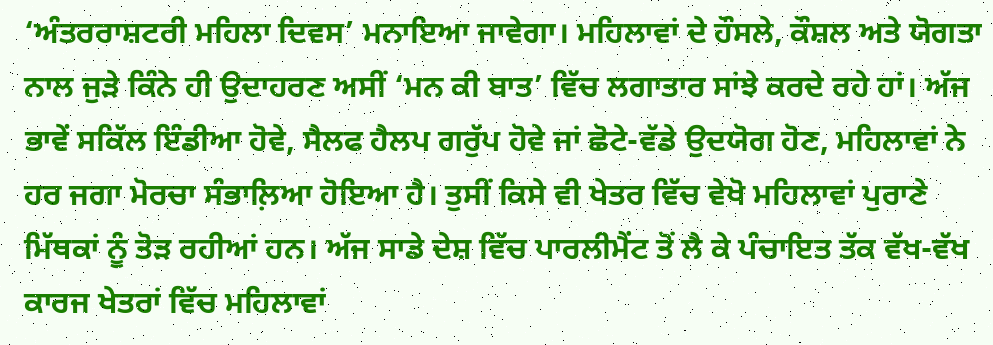‘ਅੰਤਰਰਾਸ਼ਟਰੀ ਮਹਿਲਾ ਦਿਵਸ’ ਮਨਾਇਆ ਜਾਵੇਗਾ। ਮਹਿਲਾਵਾਂ ਦੇ ਹੌਸਲੇ, ਕੌਸ਼ਲ ਅਤੇ ਯੋਗਤਾ ਨਾਲ ਜੁੜੇ ਕਿੰਨੇ ਹੀ ਉਦਾਹਰਣ ਅਸੀਂ ‘ਮਨ ਕੀ ਬਾਤ’ ਵਿੱਚ ਲਗਾਤਾਰ ਸਾਂਝੇ ਕਰਦੇ ਰਹੇ ਹਾਂ। ਅੱਜ ਭਾਵੇਂ ਸਕਿੱਲ ਇੰਡੀਆ ਹੋਵੇ, ਸੈਲਫ ਹੈਲਪ ਗਰੁੱਪ ਹੋਵੇ ਜਾਂ ਛੋਟੇ-ਵੱਡੇ ਉਦਯੋਗ ਹੋਣ, ਮਹਿਲਾਵਾਂ ਨੇ ਹਰ ਜਗਾ ਮੋਰਚਾ ਸੰਭਾਲ਼ਿਆ ਹੋਇਆ ਹੈ। ਤੁਸੀਂ ਕਿਸੇ ਵੀ ਖੇਤਰ ਵਿੱਚ ਵੇਖੋ ਮਹਿਲਾਵਾਂ ਪੁਰਾਣੇ ਮਿੱਥਕਾਂ ਨੂੰ ਤੋੜ ਰਹੀਆਂ ਹਨ। ਅੱਜ ਸਾਡੇ ਦੇਸ਼ ਵਿੱਚ ਪਾਰਲੀਮੈਂਟ ਤੋਂ ਲੈ ਕੇ ਪੰਚਾਇਤ ਤੱਕ ਵੱਖ-ਵੱਖ ਕਾਰਜ ਖੇਤਰਾਂ ਵਿੱਚ ਮਹਿਲਾਵਾਂ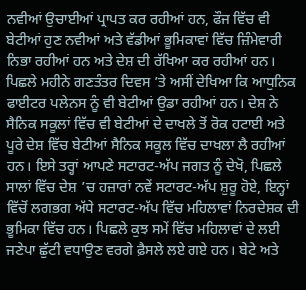ਨਵੀਆਂ ਉਚਾਈਆਂ ਪ੍ਰਾਪਤ ਕਰ ਰਹੀਆਂ ਹਨ, ਫੌਜ ਵਿੱਚ ਵੀ ਬੇਟੀਆਂ ਹੁਣ ਨਵੀਆਂ ਅਤੇ ਵੱਡੀਆਂ ਭੂਮਿਕਾਵਾਂ ਵਿੱਚ ਜ਼ਿੰਮੇਵਾਰੀ ਨਿਭਾ ਰਹੀਆਂ ਹਨ ਅਤੇ ਦੇਸ਼ ਦੀ ਰੱਖਿਆ ਕਰ ਰਹੀਆਂ ਹਨ। ਪਿਛਲੇ ਮਹੀਨੇ ਗਣਤੰਤਰ ਦਿਵਸ ’ਤੇ ਅਸੀਂ ਦੇਖਿਆ ਕਿ ਆਧੁਨਿਕ ਫਾਈਟਰ ਪਲੇਨਸ ਨੂੰ ਵੀ ਬੇਟੀਆਂ ਉਡਾ ਰਹੀਆਂ ਹਨ। ਦੇਸ਼ ਨੇ ਸੈਨਿਕ ਸਕੂਲਾਂ ਵਿੱਚ ਵੀ ਬੇਟੀਆਂ ਦੇ ਦਾਖਲੇ ਤੋਂ ਰੋਕ ਹਟਾਈ ਅਤੇ ਪੂਰੇ ਦੇਸ਼ ਵਿੱਚ ਬੇਟੀਆਂ ਸੈਨਿਕ ਸਕੂਲ ਵਿੱਚ ਦਾਖਲਾ ਲੈ ਰਹੀਆਂ ਹਨ। ਇਸੇ ਤਰ੍ਹਾਂ ਆਪਣੇ ਸਟਾਰਟ-ਅੱਪ ਜਗਤ ਨੂੰ ਦੇਖੋ, ਪਿਛਲੇ ਸਾਲਾਂ ਵਿੱਚ ਦੇਸ਼ ’ਚ ਹਜ਼ਾਰਾਂ ਨਵੇਂ ਸਟਾਰਟ-ਅੱਪ ਸ਼ੁਰੂ ਹੋਏ, ਇਨ੍ਹਾਂ ਵਿੱਚੋਂ ਲਗਭਗ ਅੱਧੇ ਸਟਾਰਟ-ਅੱਪ ਵਿੱਚ ਮਹਿਲਾਵਾਂ ਨਿਰਦੇਸ਼ਕ ਦੀ ਭੂਮਿਕਾ ਵਿੱਚ ਹਨ। ਪਿਛਲੇ ਕੁਝ ਸਮੇਂ ਵਿੱਚ ਮਹਿਲਾਵਾਂ ਦੇ ਲਈ ਜਣੇਪਾ ਛੁੱਟੀ ਵਧਾਉਣ ਵਰਗੇ ਫ਼ੈਸਲੇ ਲਏ ਗਏ ਹਨ। ਬੇਟੇ ਅਤੇ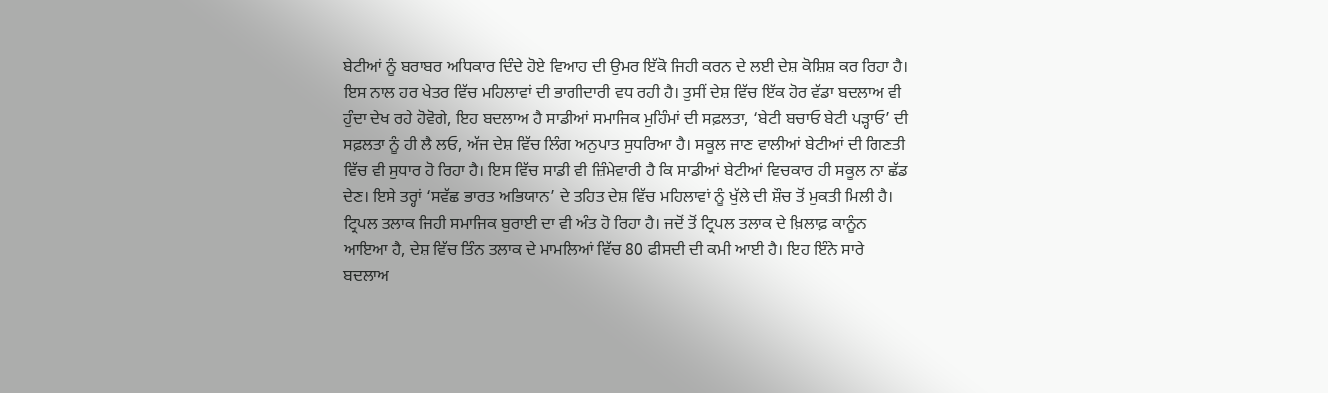ਬੇਟੀਆਂ ਨੂੰ ਬਰਾਬਰ ਅਧਿਕਾਰ ਦਿੰਦੇ ਹੋਏ ਵਿਆਹ ਦੀ ਉਮਰ ਇੱਕੋ ਜਿਹੀ ਕਰਨ ਦੇ ਲਈ ਦੇਸ਼ ਕੋਸ਼ਿਸ਼ ਕਰ ਰਿਹਾ ਹੈ। ਇਸ ਨਾਲ ਹਰ ਖੇਤਰ ਵਿੱਚ ਮਹਿਲਾਵਾਂ ਦੀ ਭਾਗੀਦਾਰੀ ਵਧ ਰਹੀ ਹੈ। ਤੁਸੀਂ ਦੇਸ਼ ਵਿੱਚ ਇੱਕ ਹੋਰ ਵੱਡਾ ਬਦਲਾਅ ਵੀ ਹੁੰਦਾ ਦੇਖ ਰਹੇ ਹੋਵੋਗੇ, ਇਹ ਬਦਲਾਅ ਹੈ ਸਾਡੀਆਂ ਸਮਾਜਿਕ ਮੁਹਿੰਮਾਂ ਦੀ ਸਫ਼ਲਤਾ, ‘ਬੇਟੀ ਬਚਾਓ ਬੇਟੀ ਪੜ੍ਹਾਓ’ ਦੀ ਸਫ਼ਲਤਾ ਨੂੰ ਹੀ ਲੈ ਲਓ, ਅੱਜ ਦੇਸ਼ ਵਿੱਚ ਲਿੰਗ ਅਨੁਪਾਤ ਸੁਧਰਿਆ ਹੈ। ਸਕੂਲ ਜਾਣ ਵਾਲੀਆਂ ਬੇਟੀਆਂ ਦੀ ਗਿਣਤੀ ਵਿੱਚ ਵੀ ਸੁਧਾਰ ਹੋ ਰਿਹਾ ਹੈ। ਇਸ ਵਿੱਚ ਸਾਡੀ ਵੀ ਜ਼ਿੰਮੇਵਾਰੀ ਹੈ ਕਿ ਸਾਡੀਆਂ ਬੇਟੀਆਂ ਵਿਚਕਾਰ ਹੀ ਸਕੂਲ ਨਾ ਛੱਡ ਦੇਣ। ਇਸੇ ਤਰ੍ਹਾਂ ‘ਸਵੱਛ ਭਾਰਤ ਅਭਿਯਾਨ’ ਦੇ ਤਹਿਤ ਦੇਸ਼ ਵਿੱਚ ਮਹਿਲਾਵਾਂ ਨੂੰ ਖੁੱਲੇ ਦੀ ਸ਼ੌਚ ਤੋਂ ਮੁਕਤੀ ਮਿਲੀ ਹੈ। ਟ੍ਰਿਪਲ ਤਲਾਕ ਜਿਹੀ ਸਮਾਜਿਕ ਬੁਰਾਈ ਦਾ ਵੀ ਅੰਤ ਹੋ ਰਿਹਾ ਹੈ। ਜਦੋਂ ਤੋਂ ਟ੍ਰਿਪਲ ਤਲਾਕ ਦੇ ਖ਼ਿਲਾਫ਼ ਕਾਨੂੰਨ ਆਇਆ ਹੈ, ਦੇਸ਼ ਵਿੱਚ ਤਿੰਨ ਤਲਾਕ ਦੇ ਮਾਮਲਿਆਂ ਵਿੱਚ 80 ਫੀਸਦੀ ਦੀ ਕਮੀ ਆਈ ਹੈ। ਇਹ ਇੰਨੇ ਸਾਰੇ ਬਦਲਾਅ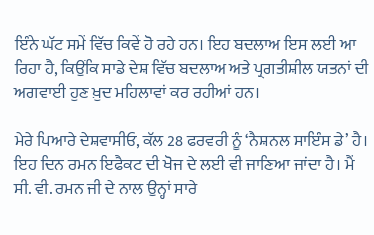ਇੰਨੇ ਘੱਟ ਸਮੇਂ ਵਿੱਚ ਕਿਵੇਂ ਹੋ ਰਹੇ ਹਨ। ਇਹ ਬਦਲਾਅ ਇਸ ਲਈ ਆ ਰਿਹਾ ਹੈ, ਕਿਉਂਕਿ ਸਾਡੇ ਦੇਸ਼ ਵਿੱਚ ਬਦਲਾਅ ਅਤੇ ਪ੍ਰਗਤੀਸ਼ੀਲ ਯਤਨਾਂ ਦੀ ਅਗਵਾਈ ਹੁਣ ਖ਼ੁਦ ਮਹਿਲਾਵਾਂ ਕਰ ਰਹੀਆਂ ਹਨ।

ਮੇਰੇ ਪਿਆਰੇ ਦੇਸ਼ਵਾਸੀਓ, ਕੱਲ 28 ਫਰਵਰੀ ਨੂੰ ‘ਨੈਸ਼ਨਲ ਸਾਇੰਸ ਡੇ’ ਹੈ। ਇਹ ਦਿਨ ਰਮਨ ਇਫੈਕਟ ਦੀ ਖੋਜ ਦੇ ਲਈ ਵੀ ਜਾਣਿਆ ਜਾਂਦਾ ਹੈ। ਮੈਂ ਸੀ. ਵੀ. ਰਮਨ ਜੀ ਦੇ ਨਾਲ ਉਨ੍ਹਾਂ ਸਾਰੇ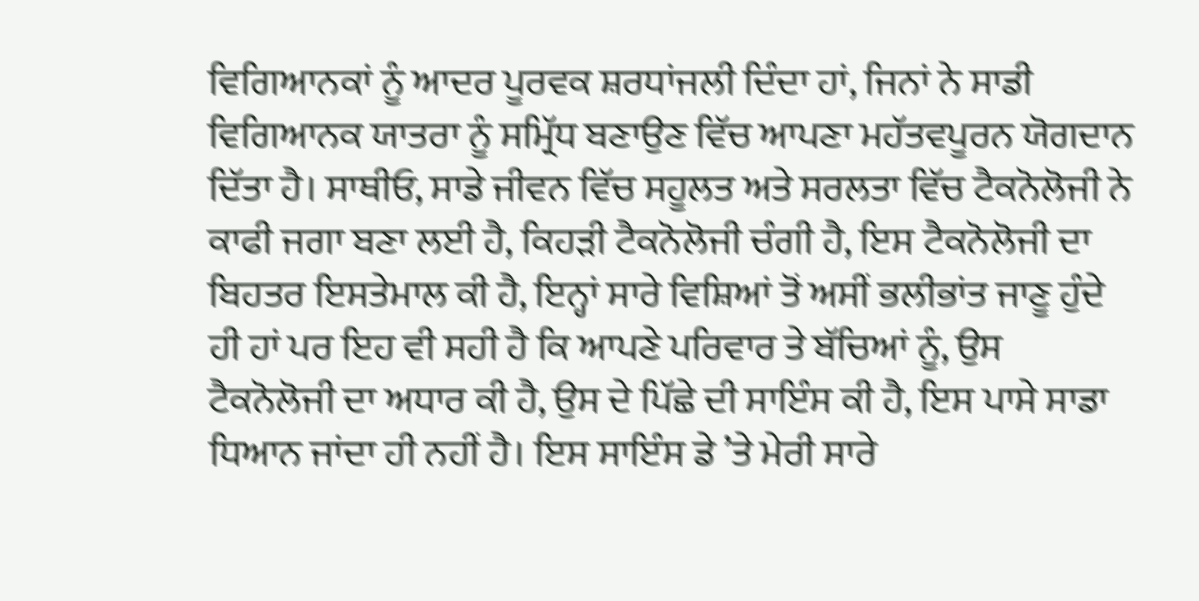ਵਿਗਿਆਨਕਾਂ ਨੂੰ ਆਦਰ ਪੂਰਵਕ ਸ਼ਰਧਾਂਜਲੀ ਦਿੰਦਾ ਹਾਂ, ਜਿਨਾਂ ਨੇ ਸਾਡੀ ਵਿਗਿਆਨਕ ਯਾਤਰਾ ਨੂੰ ਸਮ੍ਰਿੱਧ ਬਣਾਉਣ ਵਿੱਚ ਆਪਣਾ ਮਹੱਤਵਪੂਰਨ ਯੋਗਦਾਨ ਦਿੱਤਾ ਹੈ। ਸਾਥੀਓ, ਸਾਡੇ ਜੀਵਨ ਵਿੱਚ ਸਹੂਲਤ ਅਤੇ ਸਰਲਤਾ ਵਿੱਚ ਟੈਕਨੋਲੋਜੀ ਨੇ ਕਾਫੀ ਜਗਾ ਬਣਾ ਲਈ ਹੈ, ਕਿਹੜੀ ਟੈਕਨੋਲੋਜੀ ਚੰਗੀ ਹੈ, ਇਸ ਟੈਕਨੋਲੋਜੀ ਦਾ ਬਿਹਤਰ ਇਸਤੇਮਾਲ ਕੀ ਹੈ, ਇਨ੍ਹਾਂ ਸਾਰੇ ਵਿਸ਼ਿਆਂ ਤੋਂ ਅਸੀਂ ਭਲੀਭਾਂਤ ਜਾਣੂ ਹੁੰਦੇ ਹੀ ਹਾਂ ਪਰ ਇਹ ਵੀ ਸਹੀ ਹੈ ਕਿ ਆਪਣੇ ਪਰਿਵਾਰ ਤੇ ਬੱਚਿਆਂ ਨੂੰ, ਉਸ ਟੈਕਨੋਲੋਜੀ ਦਾ ਅਧਾਰ ਕੀ ਹੈ, ਉਸ ਦੇ ਪਿੱਛੇ ਦੀ ਸਾਇੰਸ ਕੀ ਹੈ, ਇਸ ਪਾਸੇ ਸਾਡਾ ਧਿਆਨ ਜਾਂਦਾ ਹੀ ਨਹੀਂ ਹੈ। ਇਸ ਸਾਇੰਸ ਡੇ ’ਤੇ ਮੇਰੀ ਸਾਰੇ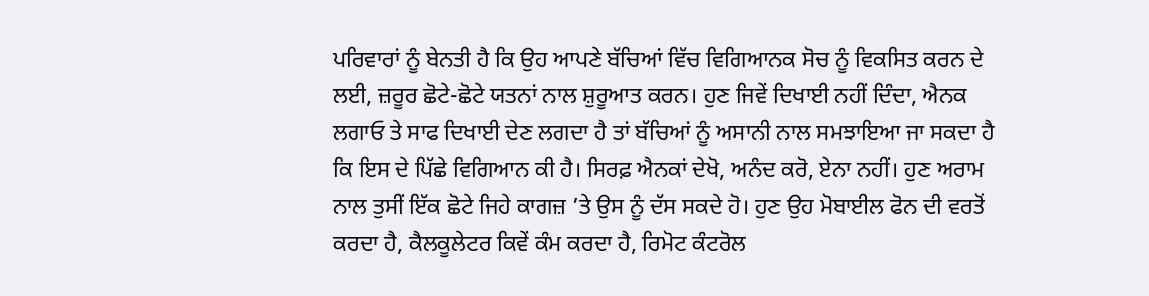ਪਰਿਵਾਰਾਂ ਨੂੰ ਬੇਨਤੀ ਹੈ ਕਿ ਉਹ ਆਪਣੇ ਬੱਚਿਆਂ ਵਿੱਚ ਵਿਗਿਆਨਕ ਸੋਚ ਨੂੰ ਵਿਕਸਿਤ ਕਰਨ ਦੇ ਲਈ, ਜ਼ਰੂਰ ਛੋਟੇ-ਛੋਟੇ ਯਤਨਾਂ ਨਾਲ ਸ਼ੁਰੂਆਤ ਕਰਨ। ਹੁਣ ਜਿਵੇਂ ਦਿਖਾਈ ਨਹੀਂ ਦਿੰਦਾ, ਐਨਕ ਲਗਾਓ ਤੇ ਸਾਫ ਦਿਖਾਈ ਦੇਣ ਲਗਦਾ ਹੈ ਤਾਂ ਬੱਚਿਆਂ ਨੂੰ ਅਸਾਨੀ ਨਾਲ ਸਮਝਾਇਆ ਜਾ ਸਕਦਾ ਹੈ ਕਿ ਇਸ ਦੇ ਪਿੱਛੇ ਵਿਗਿਆਨ ਕੀ ਹੈ। ਸਿਰਫ਼ ਐਨਕਾਂ ਦੇਖੋ, ਅਨੰਦ ਕਰੋ, ਏਨਾ ਨਹੀਂ। ਹੁਣ ਅਰਾਮ ਨਾਲ ਤੁਸੀਂ ਇੱਕ ਛੋਟੇ ਜਿਹੇ ਕਾਗਜ਼ ’ਤੇ ਉਸ ਨੂੰ ਦੱਸ ਸਕਦੇ ਹੋ। ਹੁਣ ਉਹ ਮੋਬਾਈਲ ਫੋਨ ਦੀ ਵਰਤੋਂ ਕਰਦਾ ਹੈ, ਕੈਲਕੂਲੇਟਰ ਕਿਵੇਂ ਕੰਮ ਕਰਦਾ ਹੈ, ਰਿਮੋਟ ਕੰਟਰੋਲ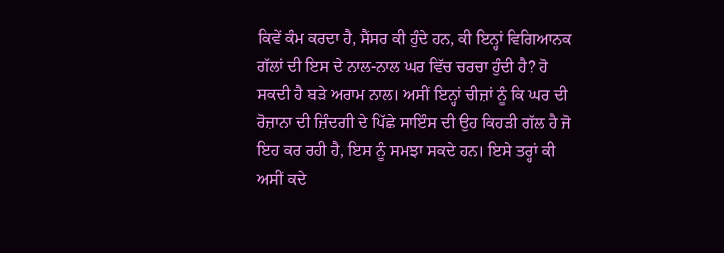ਕਿਵੇਂ ਕੰਮ ਕਰਦਾ ਹੈ, ਸੈਂਸਰ ਕੀ ਹੁੰਦੇ ਹਨ, ਕੀ ਇਨ੍ਹਾਂ ਵਿਗਿਆਨਕ ਗੱਲਾਂ ਦੀ ਇਸ ਦੇ ਨਾਲ-ਨਾਲ ਘਰ ਵਿੱਚ ਚਰਚਾ ਹੁੰਦੀ ਹੈ? ਹੋ ਸਕਦੀ ਹੈ ਬੜੇ ਅਰਾਮ ਨਾਲ। ਅਸੀਂ ਇਨ੍ਹਾਂ ਚੀਜ਼ਾਂ ਨੂੰ ਕਿ ਘਰ ਦੀ ਰੋਜ਼ਾਨਾ ਦੀ ਜ਼ਿੰਦਗੀ ਦੇ ਪਿੱਛੇ ਸਾਇੰਸ ਦੀ ਉਹ ਕਿਹੜੀ ਗੱਲ ਹੈ ਜੋ ਇਹ ਕਰ ਰਹੀ ਹੈ, ਇਸ ਨੂੰ ਸਮਝਾ ਸਕਦੇ ਹਨ। ਇਸੇ ਤਰ੍ਹਾਂ ਕੀ ਅਸੀਂ ਕਦੇ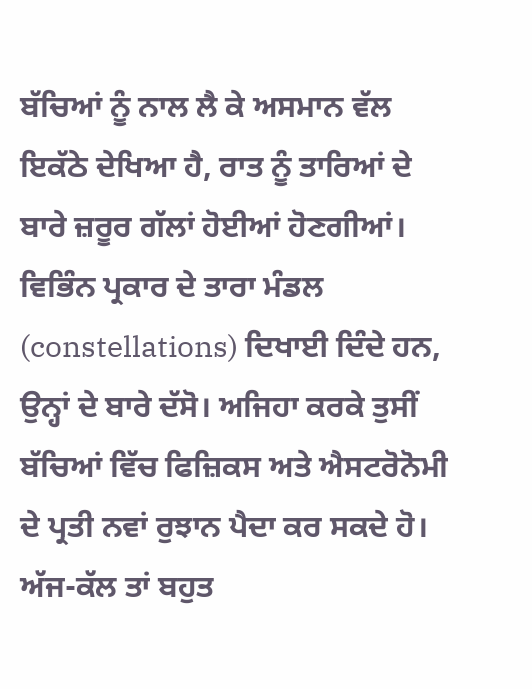ਬੱਚਿਆਂ ਨੂੰ ਨਾਲ ਲੈ ਕੇ ਅਸਮਾਨ ਵੱਲ ਇਕੱਠੇ ਦੇਖਿਆ ਹੈ, ਰਾਤ ਨੂੰ ਤਾਰਿਆਂ ਦੇ ਬਾਰੇ ਜ਼ਰੂਰ ਗੱਲਾਂ ਹੋਈਆਂ ਹੋਣਗੀਆਂ। ਵਿਭਿੰਨ ਪ੍ਰਕਾਰ ਦੇ ਤਾਰਾ ਮੰਡਲ (constellations) ਦਿਖਾਈ ਦਿੰਦੇ ਹਨ, ਉਨ੍ਹਾਂ ਦੇ ਬਾਰੇ ਦੱਸੋ। ਅਜਿਹਾ ਕਰਕੇ ਤੁਸੀਂ ਬੱਚਿਆਂ ਵਿੱਚ ਫਿਜ਼ਿਕਸ ਅਤੇ ਐਸਟਰੋਨੋਮੀ ਦੇ ਪ੍ਰਤੀ ਨਵਾਂ ਰੁਝਾਨ ਪੈਦਾ ਕਰ ਸਕਦੇ ਹੋ। ਅੱਜ-ਕੱਲ ਤਾਂ ਬਹੁਤ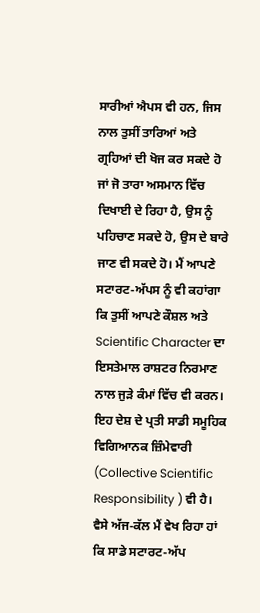ਸਾਰੀਆਂ ਐਪਸ ਵੀ ਹਨ, ਜਿਸ ਨਾਲ ਤੁਸੀਂ ਤਾਰਿਆਂ ਅਤੇ ਗ੍ਰਹਿਆਂ ਦੀ ਖੋਜ ਕਰ ਸਕਦੇ ਹੋ ਜਾਂ ਜੋ ਤਾਰਾ ਅਸਮਾਨ ਵਿੱਚ ਦਿਖਾਈ ਦੇ ਰਿਹਾ ਹੈ, ਉਸ ਨੂੰ ਪਹਿਚਾਣ ਸਕਦੇ ਹੋ, ਉਸ ਦੇ ਬਾਰੇ ਜਾਣ ਵੀ ਸਕਦੇ ਹੋ। ਮੈਂ ਆਪਣੇ ਸਟਾਰਟ-ਅੱਪਸ ਨੂੰ ਵੀ ਕਹਾਂਗਾ ਕਿ ਤੁਸੀਂ ਆਪਣੇ ਕੌਸ਼ਲ ਅਤੇ Scientific Character ਦਾ ਇਸਤੇਮਾਲ ਰਾਸ਼ਟਰ ਨਿਰਮਾਣ ਨਾਲ ਜੁੜੇ ਕੰਮਾਂ ਵਿੱਚ ਵੀ ਕਰਨ। ਇਹ ਦੇਸ਼ ਦੇ ਪ੍ਰਤੀ ਸਾਡੀ ਸਮੂਹਿਕ ਵਿਗਿਆਨਕ ਜ਼ਿੰਮੇਵਾਰੀ (Collective Scientific Responsibility ) ਵੀ ਹੈ। ਵੈਸੇ ਅੱਜ-ਕੱਲ ਮੈਂ ਵੇਖ ਰਿਹਾ ਹਾਂ ਕਿ ਸਾਡੇ ਸਟਾਰਟ-ਅੱਪ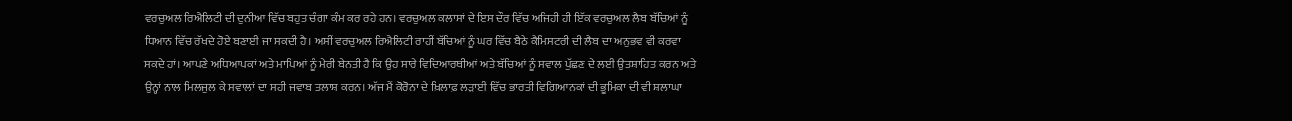ਵਰਚੁਅਲ ਰਿਐਲਿਟੀ ਦੀ ਦੁਨੀਆ ਵਿੱਚ ਬਹੁਤ ਚੰਗਾ ਕੰਮ ਕਰ ਰਹੇ ਹਨ। ਵਰਚੁਅਲ ਕਲਾਸਾਂ ਦੇ ਇਸ ਦੌਰ ਵਿੱਚ ਅਜਿਹੀ ਹੀ ਇੱਕ ਵਰਚੁਅਲ ਲੈਬ ਬੱਚਿਆਂ ਨੂੰ ਧਿਆਨ ਵਿੱਚ ਰੱਖਦੇ ਹੋਏ ਬਣਾਈ ਜਾ ਸਕਦੀ ਹੈ। ਅਸੀਂ ਵਰਚੁਅਲ ਰਿਐਲਿਟੀ ਰਾਹੀਂ ਬੱਚਿਆਂ ਨੂੰ ਘਰ ਵਿੱਚ ਬੈਠੇ ਕੈਮਿਸਟਰੀ ਦੀ ਲੈਬ ਦਾ ਅਨੁਭਵ ਵੀ ਕਰਵਾ ਸਕਦੇ ਹਾਂ। ਆਪਣੇ ਅਧਿਆਪਕਾਂ ਅਤੇ ਮਾਪਿਆਂ ਨੂੰ ਮੇਰੀ ਬੇਨਤੀ ਹੈ ਕਿ ਉਹ ਸਾਰੇ ਵਿਦਿਆਰਥੀਆਂ ਅਤੇ ਬੱਚਿਆਂ ਨੂੰ ਸਵਾਲ ਪੁੱਛਣ ਦੇ ਲਈ ਉਤਸ਼ਾਹਿਤ ਕਰਨ ਅਤੇ ਉਨ੍ਹਾਂ ਨਾਲ ਮਿਲਜੁਲ ਕੇ ਸਵਾਲਾਂ ਦਾ ਸਹੀ ਜਵਾਬ ਤਲਾਸ਼ ਕਰਨ। ਅੱਜ ਮੈਂ ਕੋਰੋਨਾ ਦੇ ਖ਼ਿਲਾਫ਼ ਲੜਾਈ ਵਿੱਚ ਭਾਰਤੀ ਵਿਗਿਆਨਕਾਂ ਦੀ ਭੂਮਿਕਾ ਦੀ ਵੀ ਸ਼ਲਾਘਾ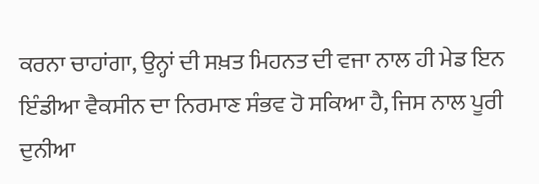ਕਰਨਾ ਚਾਹਾਂਗਾ, ਉਨ੍ਹਾਂ ਦੀ ਸਖ਼ਤ ਮਿਹਨਤ ਦੀ ਵਜਾ ਨਾਲ ਹੀ ਮੇਡ ਇਨ ਇੰਡੀਆ ਵੈਕਸੀਨ ਦਾ ਨਿਰਮਾਣ ਸੰਭਵ ਹੋ ਸਕਿਆ ਹੈ, ਜਿਸ ਨਾਲ ਪੂਰੀ ਦੁਨੀਆ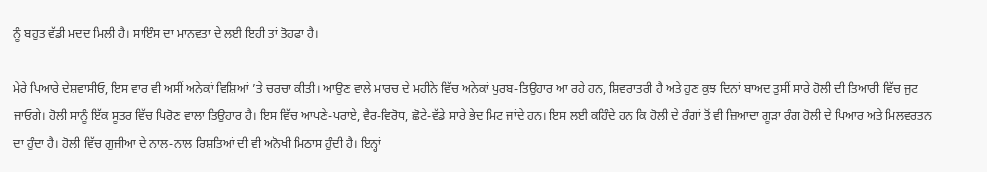ਨੂੰ ਬਹੁਤ ਵੱਡੀ ਮਦਦ ਮਿਲੀ ਹੈ। ਸਾਇੰਸ ਦਾ ਮਾਨਵਤਾ ਦੇ ਲਈ ਇਹੀ ਤਾਂ ਤੋਹਫਾ ਹੈ।

ਮੇਰੇ ਪਿਆਰੇ ਦੇਸ਼ਵਾਸੀਓ, ਇਸ ਵਾਰ ਵੀ ਅਸੀਂ ਅਨੇਕਾਂ ਵਿਸ਼ਿਆਂ ’ਤੇ ਚਰਚਾ ਕੀਤੀ। ਆਉਣ ਵਾਲੇ ਮਾਰਚ ਦੇ ਮਹੀਨੇ ਵਿੱਚ ਅਨੇਕਾਂ ਪੁਰਬ-ਤਿਉਹਾਰ ਆ ਰਹੇ ਹਨ, ਸ਼ਿਵਰਾਤਰੀ ਹੈ ਅਤੇ ਹੁਣ ਕੁਝ ਦਿਨਾਂ ਬਾਅਦ ਤੁਸੀਂ ਸਾਰੇ ਹੋਲੀ ਦੀ ਤਿਆਰੀ ਵਿੱਚ ਜੁਟ ਜਾਓਗੇ। ਹੋਲੀ ਸਾਨੂੰ ਇੱਕ ਸੂਤਰ ਵਿੱਚ ਪਿਰੋਣ ਵਾਲਾ ਤਿਉਹਾਰ ਹੈ। ਇਸ ਵਿੱਚ ਆਪਣੇ-ਪਰਾਏ, ਵੈਰ-ਵਿਰੋਧ, ਛੋਟੇ-ਵੱਡੇ ਸਾਰੇ ਭੇਦ ਮਿਟ ਜਾਂਦੇ ਹਨ। ਇਸ ਲਈ ਕਹਿੰਦੇ ਹਨ ਕਿ ਹੋਲੀ ਦੇ ਰੰਗਾਂ ਤੋਂ ਵੀ ਜ਼ਿਆਦਾ ਗੂੜਾ ਰੰਗ ਹੋਲੀ ਦੇ ਪਿਆਰ ਅਤੇ ਮਿਲਵਰਤਨ ਦਾ ਹੁੰਦਾ ਹੈ। ਹੋਲੀ ਵਿੱਚ ਗੁਜੀਆ ਦੇ ਨਾਲ-ਨਾਲ ਰਿਸ਼ਤਿਆਂ ਦੀ ਵੀ ਅਨੋਖੀ ਮਿਠਾਸ ਹੁੰਦੀ ਹੈ। ਇਨ੍ਹਾਂ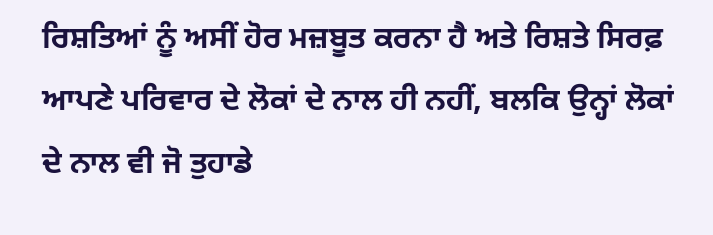ਰਿਸ਼ਤਿਆਂ ਨੂੰ ਅਸੀਂ ਹੋਰ ਮਜ਼ਬੂਤ ਕਰਨਾ ਹੈ ਅਤੇ ਰਿਸ਼ਤੇ ਸਿਰਫ਼ ਆਪਣੇ ਪਰਿਵਾਰ ਦੇ ਲੋਕਾਂ ਦੇ ਨਾਲ ਹੀ ਨਹੀਂ, ਬਲਕਿ ਉਨ੍ਹਾਂ ਲੋਕਾਂ ਦੇ ਨਾਲ ਵੀ ਜੋ ਤੁਹਾਡੇ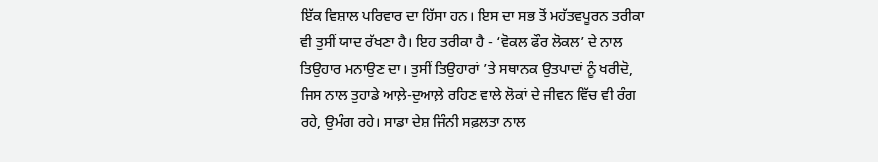ਇੱਕ ਵਿਸ਼ਾਲ ਪਰਿਵਾਰ ਦਾ ਹਿੱਸਾ ਹਨ। ਇਸ ਦਾ ਸਭ ਤੋਂ ਮਹੱਤਵਪੂਰਨ ਤਰੀਕਾ ਵੀ ਤੁਸੀਂ ਯਾਦ ਰੱਖਣਾ ਹੈ। ਇਹ ਤਰੀਕਾ ਹੈ - ‘ਵੋਕਲ ਫੌਰ ਲੋਕਲ’ ਦੇ ਨਾਲ ਤਿਉਹਾਰ ਮਨਾਉਣ ਦਾ। ਤੁਸੀਂ ਤਿਉਹਾਰਾਂ ’ਤੇ ਸਥਾਨਕ ਉਤਪਾਦਾਂ ਨੂੰ ਖਰੀਦੋ, ਜਿਸ ਨਾਲ ਤੁਹਾਡੇ ਆਲ਼ੇ-ਦੁਆਲ਼ੇ ਰਹਿਣ ਵਾਲੇ ਲੋਕਾਂ ਦੇ ਜੀਵਨ ਵਿੱਚ ਵੀ ਰੰਗ ਰਹੇ, ਉਮੰਗ ਰਹੇ। ਸਾਡਾ ਦੇਸ਼ ਜਿੰਨੀ ਸਫ਼ਲਤਾ ਨਾਲ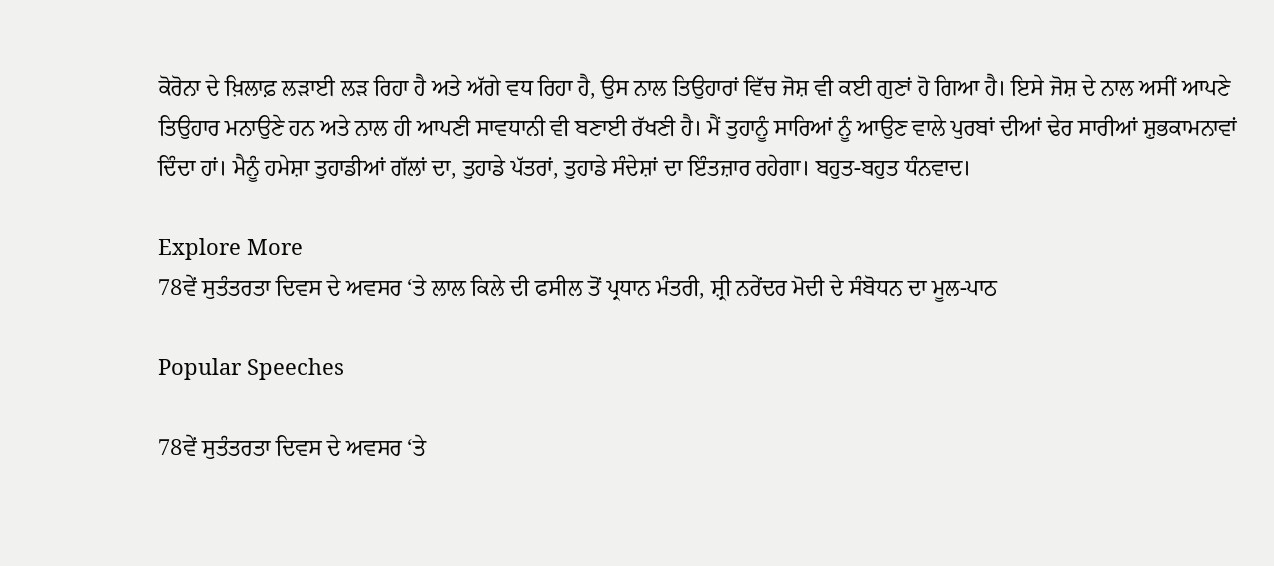ਕੋਰੋਨਾ ਦੇ ਖ਼ਿਲਾਫ਼ ਲੜਾਈ ਲੜ ਰਿਹਾ ਹੈ ਅਤੇ ਅੱਗੇ ਵਧ ਰਿਹਾ ਹੈ, ਉਸ ਨਾਲ ਤਿਉਹਾਰਾਂ ਵਿੱਚ ਜੋਸ਼ ਵੀ ਕਈ ਗੁਣਾਂ ਹੋ ਗਿਆ ਹੈ। ਇਸੇ ਜੋਸ਼ ਦੇ ਨਾਲ ਅਸੀਂ ਆਪਣੇ ਤਿਉਹਾਰ ਮਨਾਉਣੇ ਹਨ ਅਤੇ ਨਾਲ ਹੀ ਆਪਣੀ ਸਾਵਧਾਨੀ ਵੀ ਬਣਾਈ ਰੱਖਣੀ ਹੈ। ਮੈਂ ਤੁਹਾਨੂੰ ਸਾਰਿਆਂ ਨੂੰ ਆਉਣ ਵਾਲੇ ਪੁਰਬਾਂ ਦੀਆਂ ਢੇਰ ਸਾਰੀਆਂ ਸ਼ੁਭਕਾਮਨਾਵਾਂ ਦਿੰਦਾ ਹਾਂ। ਮੈਨੂੰ ਹਮੇਸ਼ਾ ਤੁਹਾਡੀਆਂ ਗੱਲਾਂ ਦਾ, ਤੁਹਾਡੇ ਪੱਤਰਾਂ, ਤੁਹਾਡੇ ਸੰਦੇਸ਼ਾਂ ਦਾ ਇੰਤਜ਼ਾਰ ਰਹੇਗਾ। ਬਹੁਤ-ਬਹੁਤ ਧੰਨਵਾਦ।

Explore More
78ਵੇਂ ਸੁਤੰਤਰਤਾ ਦਿਵਸ ਦੇ ਅਵਸਰ ‘ਤੇ ਲਾਲ ਕਿਲੇ ਦੀ ਫਸੀਲ ਤੋਂ ਪ੍ਰਧਾਨ ਮੰਤਰੀ, ਸ਼੍ਰੀ ਨਰੇਂਦਰ ਮੋਦੀ ਦੇ ਸੰਬੋਧਨ ਦਾ ਮੂਲ-ਪਾਠ

Popular Speeches

78ਵੇਂ ਸੁਤੰਤਰਤਾ ਦਿਵਸ ਦੇ ਅਵਸਰ ‘ਤੇ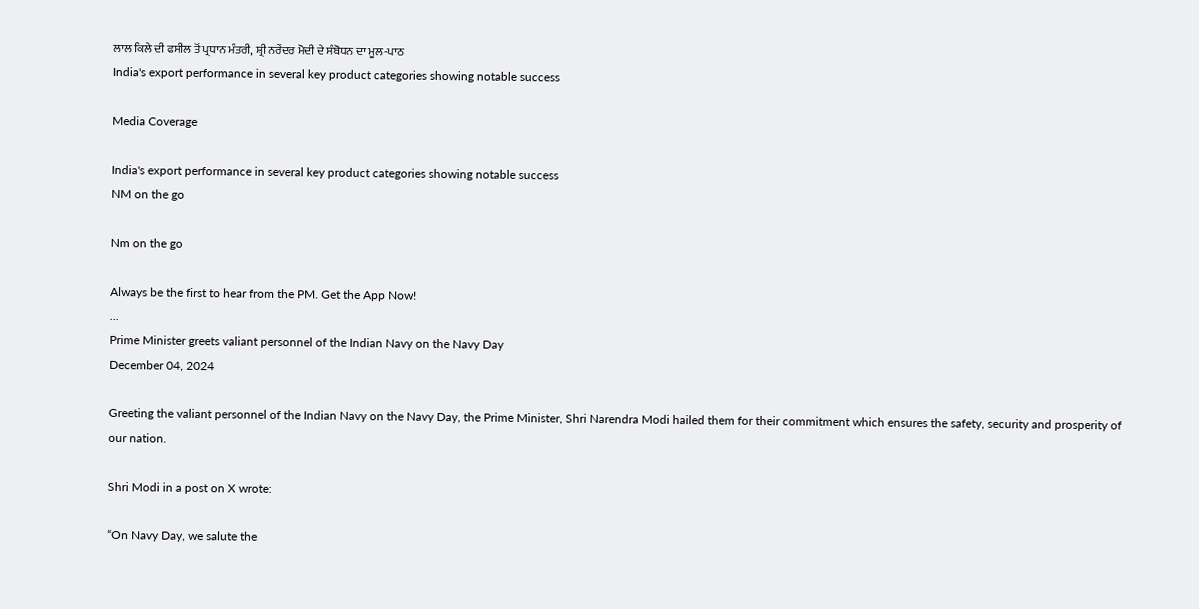ਲਾਲ ਕਿਲੇ ਦੀ ਫਸੀਲ ਤੋਂ ਪ੍ਰਧਾਨ ਮੰਤਰੀ, ਸ਼੍ਰੀ ਨਰੇਂਦਰ ਮੋਦੀ ਦੇ ਸੰਬੋਧਨ ਦਾ ਮੂਲ-ਪਾਠ
India's export performance in several key product categories showing notable success

Media Coverage

India's export performance in several key product categories showing notable success
NM on the go

Nm on the go

Always be the first to hear from the PM. Get the App Now!
...
Prime Minister greets valiant personnel of the Indian Navy on the Navy Day
December 04, 2024

Greeting the valiant personnel of the Indian Navy on the Navy Day, the Prime Minister, Shri Narendra Modi hailed them for their commitment which ensures the safety, security and prosperity of our nation.

Shri Modi in a post on X wrote:

“On Navy Day, we salute the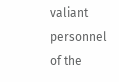valiant personnel of the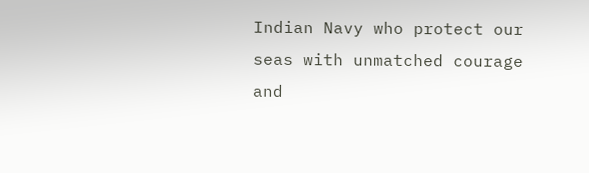Indian Navy who protect our seas with unmatched courage and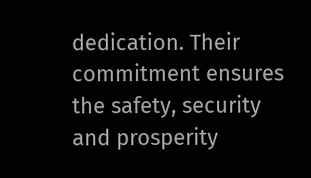dedication. Their commitment ensures the safety, security and prosperity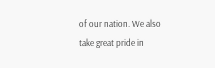of our nation. We also take great pride in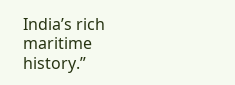India’s rich maritime history.”